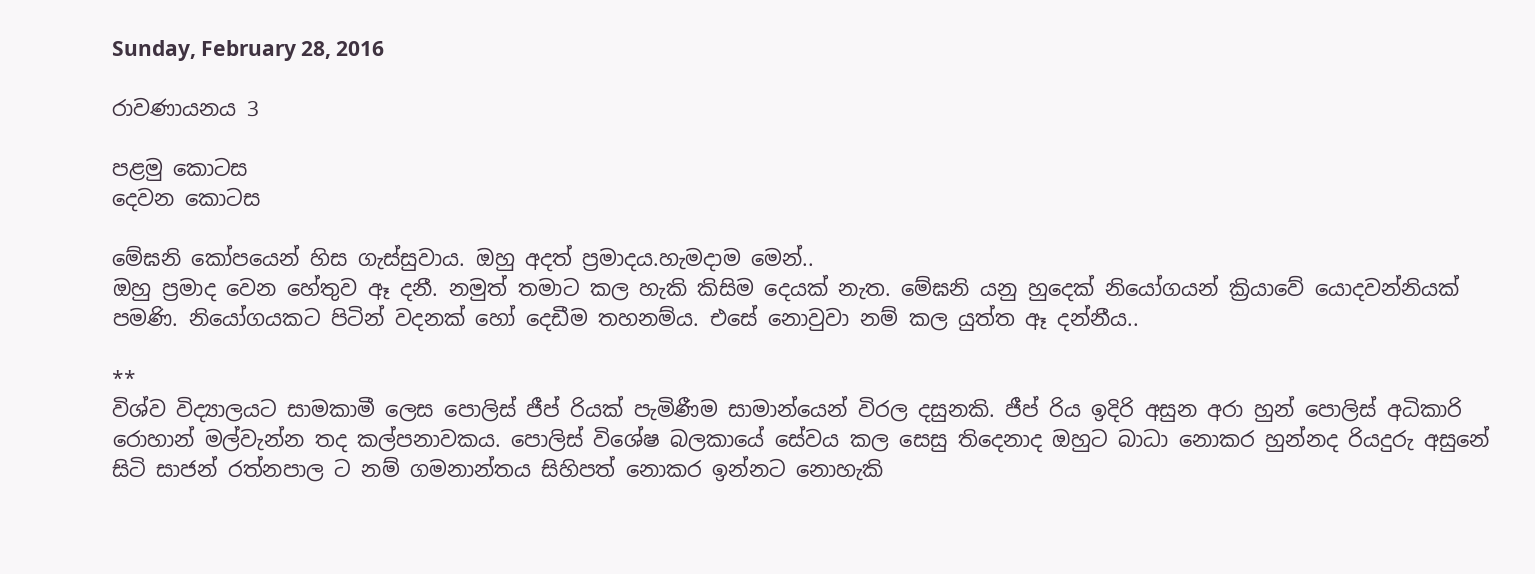Sunday, February 28, 2016

රාවණායනය 3

පළමු කොටස
දෙවන කොටස

මේඝනි කෝපයෙන් හිස ගැස්සුවාය. ඔහු අදත් ප්‍රමාදය.හැමදාම මෙන්..
ඔහු ප්‍රමාද වෙන හේතුව ඈ දනී. නමුත් තමාට කල හැකි කිසිම දෙයක් නැත. මේඝනි යනු හුදෙක් නියෝගයන් ක්‍රියාවේ යොදවන්නියක් පමණි. නියෝගයකට පිටින් වදනක් හෝ දෙඩීම තහනම්ය. එසේ නොවුවා නම් කල යුත්ත ඈ දන්නීය..

**
විශ්ව විද්‍යාලයට සාමකාමී ලෙස පොලිස් ජීප් රියක් පැමිණීම සාමාන්යෙන් විරල දසුනකි. ජීප් රිය ඉදිරි අසුන අරා හුන් පොලිස් අධිකාරි රොහාන් මල්වැන්න තද කල්පනාවකය. පොලිස් විශේෂ බලකායේ සේවය කල සෙසු තිදෙනාද ඔහුට බාධා නොකර හුන්නද රියදුරු අසුනේ සිටි සාජන් රත්නපාල ට නම් ගමනාන්තය සිහිපත් නොකර ඉන්නට නොහැකි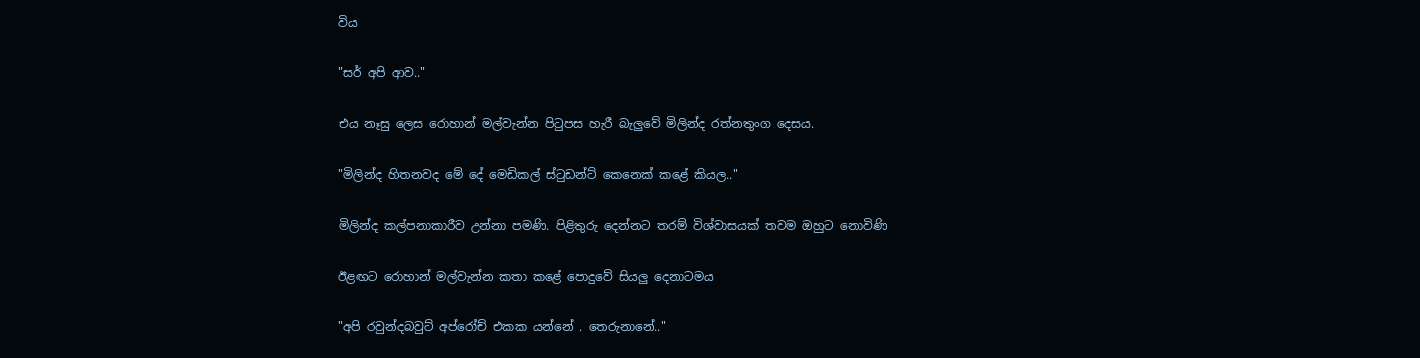විය

"සර් අපි ආව.."

එය නෑසු ලෙස රොහාන් මල්වැන්න පිටුපස හැරී බැලුවේ මිලින්ද රත්නතුංග දෙසය.

"මිලින්ද හිතනවද මේ දේ මෙඩිකල් ස්ටුඩන්ට් කෙනෙක් කළේ කියල.."

මිලින්ද කල්පනාකාරීව උන්නා පමණි. පිළිතුරු දෙන්නට තරම් විශ්වාසයක් තවම ඔහුට නොවිණි

ඊළඟට රොහාන් මල්වැන්න කතා කළේ පොදුවේ සියලු දෙනාටමය

"අපි රවුන්දබවුට් අප්රෝච් එකක යන්නේ . තෙරුනානේ.."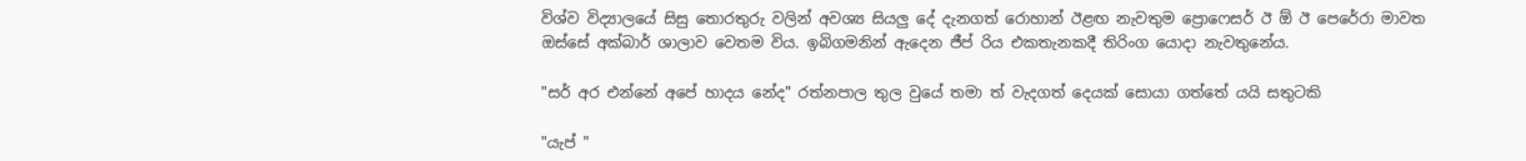විශ්ව විද්‍යාලයේ සිසු තොරතුරු වලින් අවශ්‍ය සියලු දේ දැනගත් රොහාන් ඊළඟ නැවතුම ප්‍රොෆෙසර් ඊ ඕ ඊ පෙරේරා මාවත ඔස්සේ අක්බාර් ශාලාව වෙතම විය. ඉබිගමනින් ඇදෙන ජීප් රිය එකතැනකදී තිරිංග යොදා නැවතුනේය.

"සර් අර එන්නේ අපේ හාදය නේද" රත්නපාල තුල වුයේ තමා ත් වැදගත් දෙයක් සොයා ගත්තේ යයි සතුටකි

"යැප් "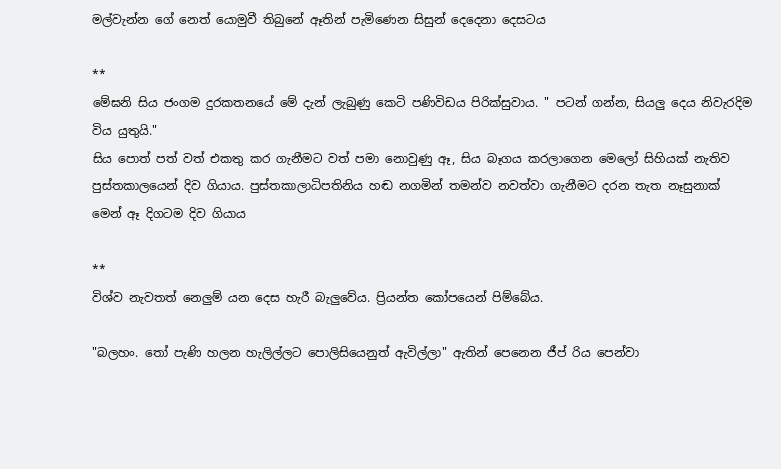මල්වැන්න ගේ නෙත් යොමුවී තිබුනේ ඈතින් පැමිණෙන සිසුන් දෙදෙනා දෙසටය

**
මේඝනි සිය ජංගම දුරකතනයේ මේ දැන් ලැබුණු කෙටි පණිවිඩය පිරික්සුවාය. " පටන් ගන්න, සියලු දෙය නිවැරදිම විය යුතුයි."
සිය පොත් පත් වත් එකතු කර ගැනීමට වත් පමා නොවුණු ඈ, සිය බෑගය කරලාගෙන මෙලෝ සිහියක් නැතිව පුස්තකාලයෙන් දිව ගියාය. පුස්තකාලාධිපතිනිය හඬ නගමින් තමන්ව නවත්වා ගැනීමට දරන තැත නෑසුනාක් මෙන් ඈ දිගටම දිව ගියාය

**
විශ්ව නැවතත් නෙලුම් යන දෙස හැරී බැලුවේය. ප්‍රියන්ත කෝපයෙන් පිම්බේය.

"බලහං. තෝ පැණි හලන හැලිල්ලට පොලිසියෙනුත් ඇවිල්ලා" ඇතින් පෙනෙන ජීප් රිය පෙන්වා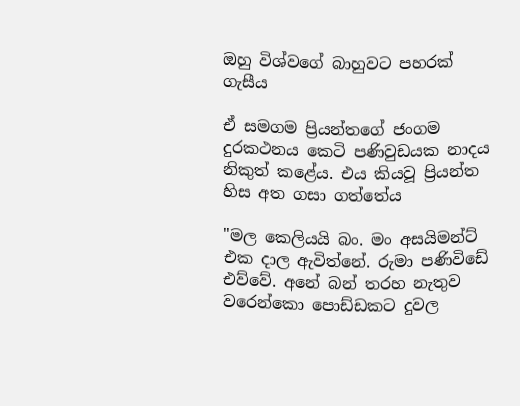ඔහු විශ්වගේ බාහුවට පහරක් ගැසීය

ඒ සමගම ප්‍රියන්තගේ ජංගම දුරකථනය කෙටි පණිවුඩයක නාදය නිකුත් කළේය. එය කියවූ ප්‍රියන්ත හිස අත ගසා ගත්තේය

"මල කෙලියයි බං. මං අසයිමන්ට් එක දාල ඇවිත්නේ. රුමා පණිවිඩේ එව්වේ. අනේ බන් තරහ නැතුව වරෙන්කො පොඩ්ඩකට දුවල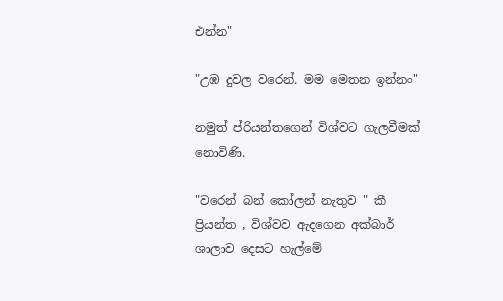එන්න"

"උඹ දුවල වරෙන්. මම මෙතන ඉන්නං"

නමුත් ප්රියන්තගෙන් විශ්වට ගැලවීමක් නොවිණි.

"වරෙන් බන් කෝලන් නැතුව " කී ප්‍රියන්ත , විශ්වව ඇදගෙන අක්බාර් ශාලාව දෙසට හැල්මේ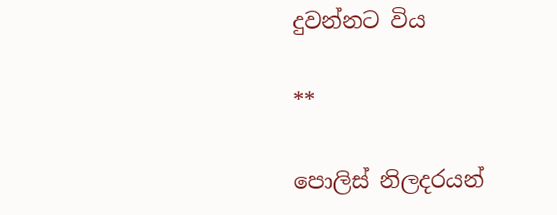දුවන්නට විය

**

පොලිස් නිලදරයන්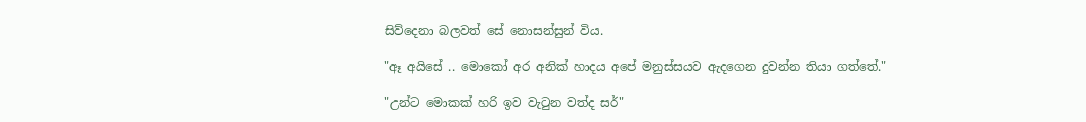සිව්දෙනා බලවත් සේ නොසන්සුන් විය.

"ඈ අයිසේ .. මොකෝ අර අනික් හාදය අපේ මනුස්සයව ඇදගෙන දුවන්න තියා ගත්තේ."

"උන්ට මොකක් හරි ඉව වැටුන වත්ද සර්"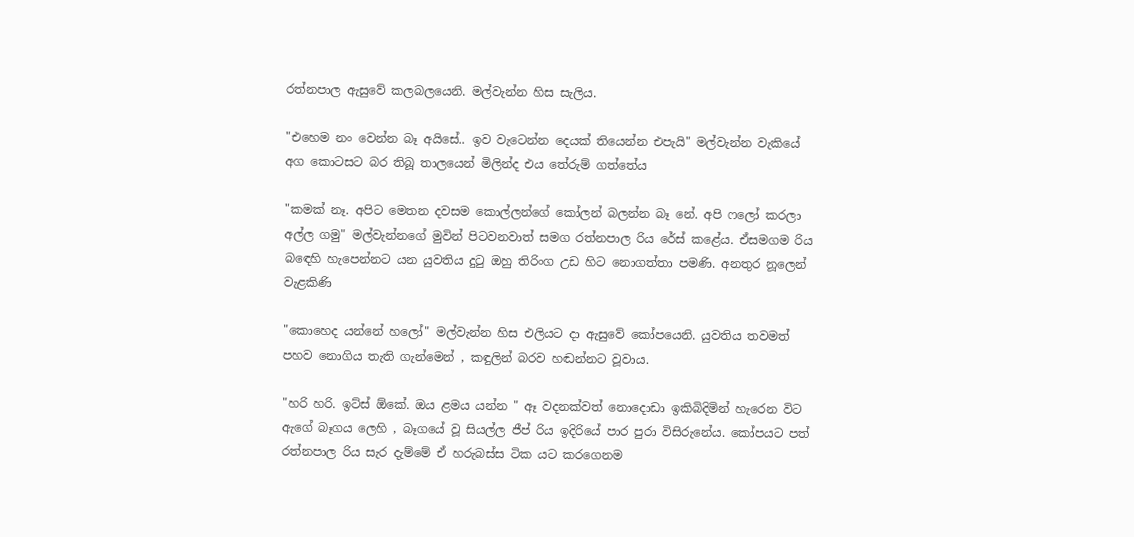රත්නපාල ඇසුවේ කලබලයෙනි. මල්වැන්න හිස සැලිය.

"එහෙම නං වෙන්න බෑ අයිසේ.. ඉව වැටෙන්න දෙයක් තියෙන්න එපැයි" මල්වැන්න වැකියේ අග කොටසට බර තිබූ තාලයෙන් මිලින්ද එය තේරුම් ගත්තේය

"කමක් නෑ. අපිට මෙතන දවසම කොල්ලන්ගේ කෝලන් බලන්න බෑ නේ. අපි ෆලෝ කරලා අල්ල ගමු" මල්වැන්නගේ මුවින් පිටවනවාත් සමග රත්නපාල රිය රේස් කළේය. ඒසමගම රිය බඳෙහි හැපෙන්නට යන යුවතිය දුටු ඔහු තිරිංග උඩ හිට නොගත්තා පමණි. අනතුර නූලෙන් වැළකිණි

"කොහෙද යන්නේ හලෝ" මල්වැන්න හිස එලියට දා ඇසුවේ කෝපයෙනි. යුවතිය තවමත් පහව නොගිය තැති ගැන්මෙන් , කඳුලින් බරව හඬන්නට වූවාය.

"හරි හරි. ඉට්ස් ඕකේ. ඔය ළමය යන්න " ඈ වදනක්වත් නොදොඩා ඉකිබිදිමින් හැරෙන විට ඇගේ බෑගය ලෙහි , බෑගයේ වූ සියල්ල ජීප් රිය ඉදිරියේ පාර පුරා විසිරුනේය. කෝපයට පත් රත්නපාල රිය සැර දැම්මේ ඒ හරුබස්ස ටික යට කරගෙනම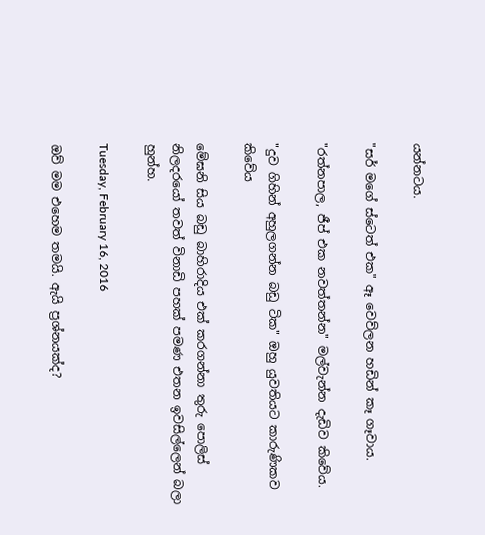යන්නටය.

"සර් මගේ ස්ටෙත් එක" ඈ වෙව්ලන හඩින් කෑ ගෑවාය.

"රත්නපාල, ජීප් එක නවත්තන්න" මල්වැන්න දැඩිව කිවේය.

"දුව ගිහින් අහුලගන්න බඩු ටික" ඔහු යුවතියට කාරුණිකව කිවේය

මේඝනි සිය බඩු බාහිරාදිය එක් කරගන්නා තුරු පොලිස් නිලදරයෝ තවත් විනාඩි පහක් පමණ එතන ඉවසිල්ලෙන් බලා හුන්හ.

Tuesday, February 16, 2016

ඔව් මම එහෙම තමයි. ඇයි ප්‍රශ්නයක්ද?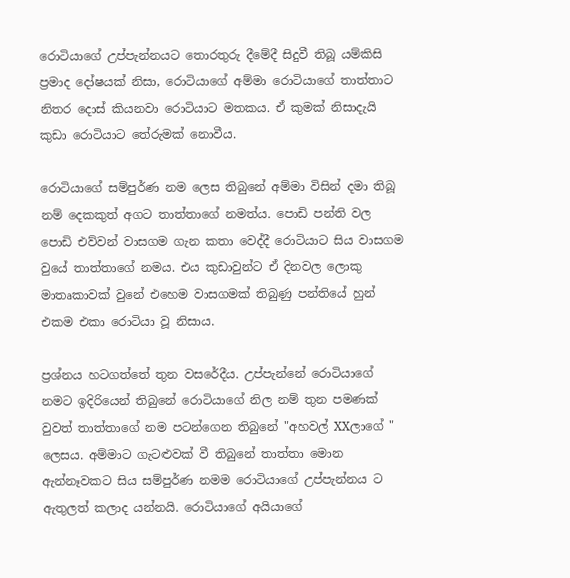රොටියාගේ උප්පැන්නයට තොරතුරු දීමේදී සිදුවී තිබූ යම්කිසි ප්‍රමාද දෝෂයක් නිසා, රොටියාගේ අම්මා රොටියාගේ තාත්තාට නිතර දොස් කියනවා රොටියාට මතකය. ඒ කුමක් නිසාදැයි කුඩා රොටියාට තේරුමක් නොවීය.

රොටියාගේ සම්පුර්ණ නම ලෙස තිබුනේ අම්මා විසින් දමා තිබූ නම් දෙකකුත් අගට තාත්තාගේ නමත්ය. පොඩි පන්ති වල පොඩි එව්වන් වාසගම ගැන කතා වෙද්දී රොටියාට සිය වාසගම වුයේ තාත්තාගේ නමය. එය කුඩාවුන්ට ඒ දිනවල ලොකු මාතෘකාවක් වුනේ එහෙම වාසගමක් තිබුණු පන්තියේ හුන් එකම එකා රොටියා වූ නිසාය.

ප්‍රශ්නය හටගත්තේ තුන වසරේදීය. උප්පැන්නේ රොටියාගේ නමට ඉදිරියෙන් තිබුනේ රොටියාගේ නිල නම් තුන පමණක් වුවත් තාත්තාගේ නම පටන්ගෙන තිබුනේ "අහවල් XXලාගේ " ලෙසය. අම්මාට ගැටළුවක් වී තිබුනේ තාත්තා මොන ඇන්නෑවකට සිය සම්පුර්ණ නමම රොටියාගේ උප්පැන්නය ට ඇතුලත් කලාද යන්නයි. රොටියාගේ අයියාගේ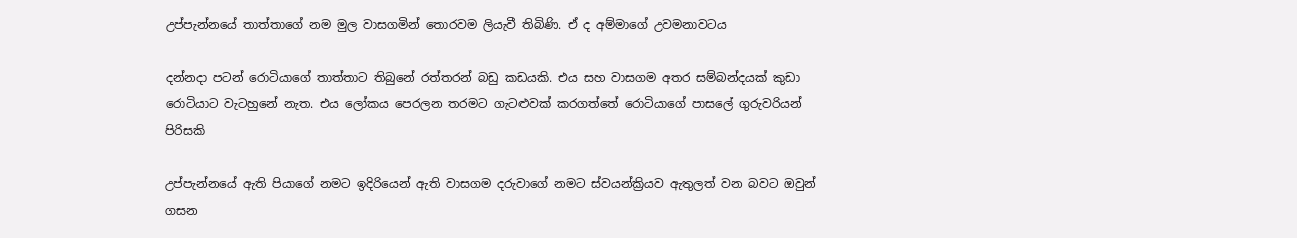උප්පැන්නයේ තාත්තාගේ නම මුල වාසගමින් තොරවම ලියැවී තිබිණි. ඒ ද අම්මාගේ උවමනාවටය

දන්නදා පටන් රොටියාගේ තාත්තාට තිබුනේ රත්තරන් බඩු කඩයකි. එය සහ වාසගම අතර සම්බන්දයක් කුඩා රොටියාට වැටහුනේ නැත. එය ලෝකය පෙරලන තරමට ගැටළුවක් කරගත්තේ රොටියාගේ පාසලේ ගුරුවරියන් පිරිසකි

උප්පැන්නයේ ඇති පියාගේ නමට ඉදිරියෙන් ඇති වාසගම දරුවාගේ නමට ස්වයන්ක්‍රියව ඇතුලත් වන බවට ඔවුන් ගසන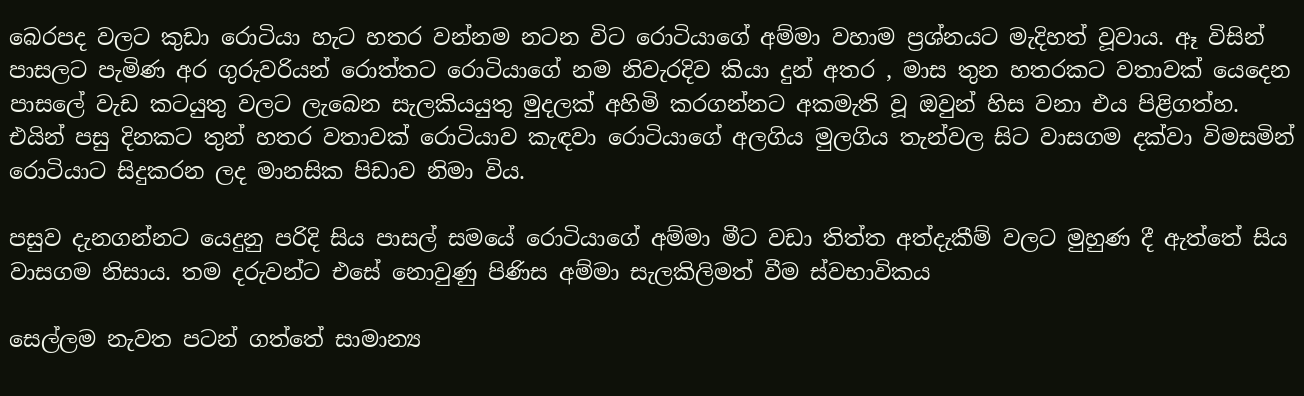බෙරපද වලට කුඩා රොටියා හැට හතර වන්නම නටන විට රොටියාගේ අම්මා වහාම ප්‍රශ්නයට මැදිහත් වූවාය. ඈ විසින් පාසලට පැමිණ අර ගුරුවරියන් රොත්තට රොටියාගේ නම නිවැරදිව කියා දුන් අතර , මාස තුන හතරකට වතාවක් යෙදෙන පාසලේ වැඩ කටයුතු වලට ලැබෙන සැලකියයුතු මුදලක් අහිමි කරගන්නට අකමැති වූ ඔවුන් හිස වනා එය පිළිගත්හ. එයින් පසු දිනකට තුන් හතර වතාවක් රොටියාව කැඳවා රොටියාගේ අලගිය මුලගිය තැන්වල සිට වාසගම දක්වා විමසමින් රොටියාට සිදුකරන ලද මානසික පිඩාව නිමා විය.

පසුව දැනගන්නට යෙදුනු පරිදි සිය පාසල් සමයේ රොටියාගේ අම්මා මීට වඩා තිත්ත අත්දැකීම් වලට මුහුණ දී ඇත්තේ සිය වාසගම නිසාය. තම දරුවන්ට එසේ නොවුණු පිණිස අම්මා සැලකිලිමත් වීම ස්වභාවිකය

සෙල්ලම නැවත පටන් ගත්තේ සාමාන්‍ය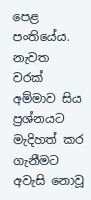පෙළ පංතියේය. නැවත වරක් අම්මාව සිය ප්‍රශ්නයට මැදිහත් කර ගැනීමට අවැසි නොවූ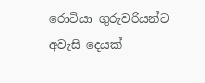රොටියා ගුරුවරියන්ට අවැසි දෙයක්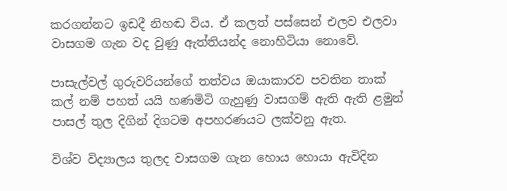කරගන්නට ඉඩදී නිහඬ විය. ඒ කලත් පස්සෙන් එලව එලවා වාසගම ගැන වද වුණු ඇත්තියන්ද නොහිටියා නොවේ.

පාසැල්වල් ගුරුවරියන්ගේ තත්වය ඔයාකාරව පවතින තාක් කල් නම් පහත් යයි හණමිටි ගැහුණු වාසගම් ඇති ඇති ළමුන් පාසල් තුල දිගින් දිගටම අපහරණයට ලක්වනු ඇත.

විශ්ව විද්‍යාලය තුලද වාසගම ගැන හොය හොයා ඇවිදින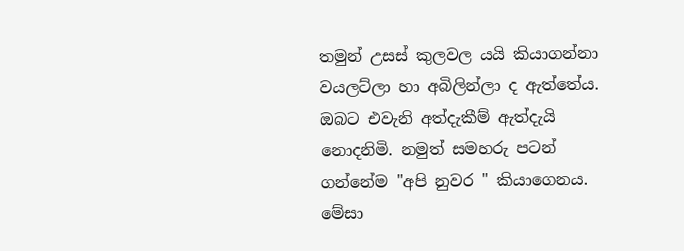තමුන් උසස් කුලවල යයි කියාගන්නා වයලට්ලා හා අබිලින්ලා ද ඇත්තේය. ඔබට එවැනි අත්දැකීම් ඇත්දැයි නොදනිමි. නමුත් සමහරු පටන් ගන්නේම "අපි නුවර " කියාගෙනය. මේසා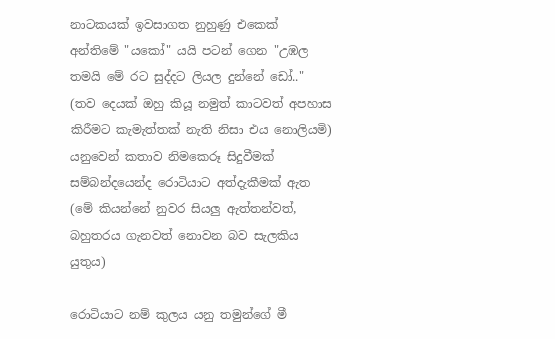නාටකයක් ඉවසාගත නුහුණු එකෙක් අන්තිමේ "යකෝ" යයි පටන් ගෙන "උඹල තමයි මේ රට සුද්දට ලියල දුන්නේ ඩෝ.." (තව දෙයක් ඔහු කියූ නමුත් කාටවත් අපහාස කිරීමට කැමැත්තක් නැති නිසා එය නොලියමි) යනුවෙන් කතාව නිමකෙරූ සිදුවීමක් සම්බන්දයෙන්ද රොටියාට අත්දැකීමක් ඇත (මේ කියන්නේ නුවර සියලු ඇත්තන්වත්, බහුතරය ගැනවත් නොවන බව සැලකිය යුතුය)

රොටියාට නම් කුලය යනු තමුන්ගේ මී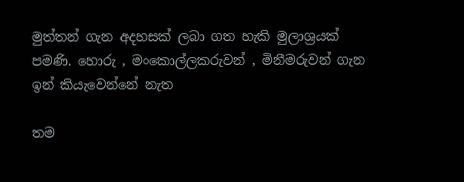මුත්තන් ගැන අදහසක් ලබා ගත හැකි මුලාශ්‍රයක් පමණි. හොරු , මංකොල්ලකරුවන් , මිනීමරුවන් ගැන ඉන් කියැවෙන්නේ නැත

තම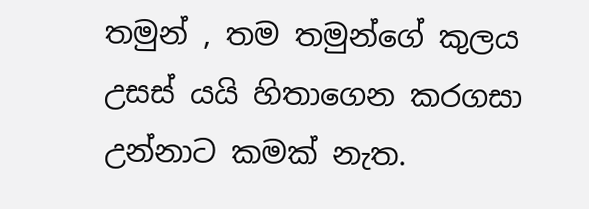තමුන් , තම තමුන්ගේ කුලය උසස් යයි හිතාගෙන කරගසා උන්නාට කමක් නැත.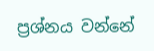ප්‍රශ්නය වන්නේ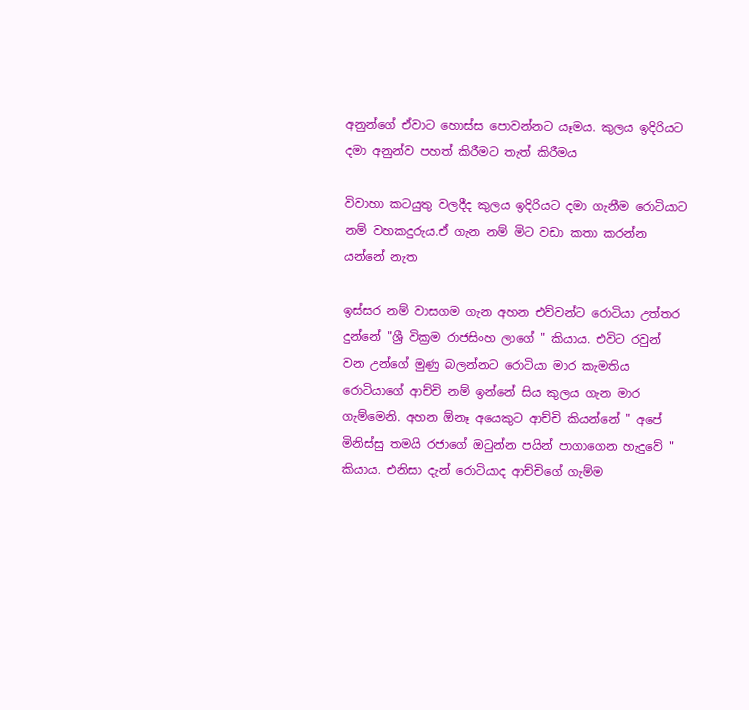අනුන්ගේ ඒවාට හොස්ස පොවන්නට යෑමය. කුලය ඉදිරියට දමා අනුන්ව පහත් කිරීමට තැත් කිරීමය

විවාහා කටයුතු වලදීද කුලය ඉදිරියට දමා ගැනීම රොටියාට නම් වහකදුරුය.ඒ ගැන නම් මිට වඩා කතා කරන්න යන්නේ නැත

ඉස්සර නම් වාසගම ගැන අහන එව්වන්ට රොටියා උත්තර දුන්නේ "ශ්‍රී වික්‍රම රාජසිංහ ලාගේ " කියාය. එවිට රවුන් වන උන්ගේ මුණු බලන්නට රොටියා මාර කැමතිය
රොටියාගේ ආච්චි නම් ඉන්නේ සිය කුලය ගැන මාර ගැම්මෙනි. අහන ඕනෑ අයෙකුට ආච්චි කියන්නේ " අපේ මිනිස්සු තමයි රජාගේ ඔටුන්න පයින් පාගාගෙන හැදුවේ " කියාය. එනිසා දැන් රොටියාද ආච්චිගේ ගැම්ම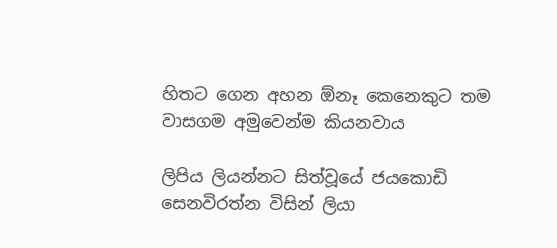හිතට ගෙන අහන ඕනෑ කෙනෙකුට තම වාසගම අමුවෙන්ම කියනවාය

ලිපිය ලියන්නට සිත්වූයේ ජයකොඩි සෙනවිරත්න විසින් ලියා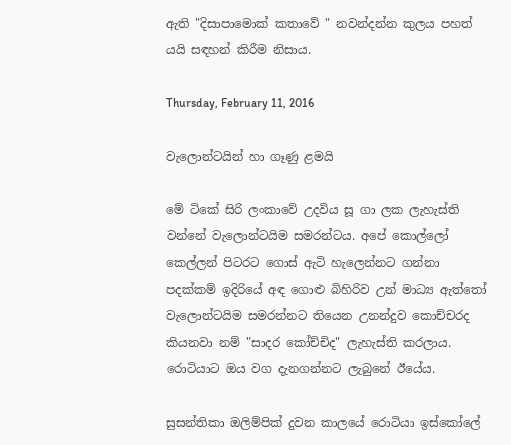ඇති "දිසාපාමොක් කතාවේ " නවන්දන්න කුලය පහත් යයි සඳහන් කිරීම නිසාය.

Thursday, February 11, 2016

වැලොන්ටයින් හා ගෑණු ළමයි

මේ ටිකේ සිරි ලංකාවේ උදවිය සූ ගා ලක ලැහැස්ති වන්නේ වැලොන්ටයිම සමරන්ටය. අපේ කොල්ලෝ කෙල්ලන් පිටරට ගොස් ඇටි හැලෙන්නට ගන්නා පදක්කම් ඉදිරියේ අඳ ගොළු බිහිරිව උන් මාධ්‍ය ඇත්තෝ වැලොන්ටයිම සමරන්නට තියෙන උනන්දුව කොච්චරද කියනවා නම් "සාදර කෝච්චිද" ලැහැස්ති කරලාය. රොටියාට ඔය වග දැනගන්නට ලැබුනේ ඊයේය.

සුසන්තිකා ඔලිම්පික් දුවන කාලයේ රොටියා ඉස්කෝලේ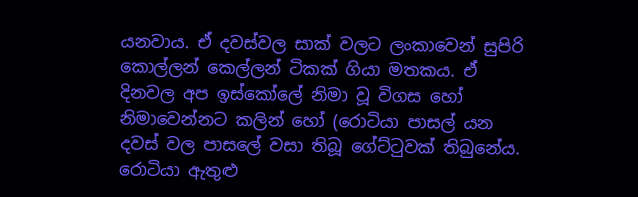යනවාය. ඒ දවස්වල සාක් වලට ලංකාවෙන් සුපිරි කොල්ලන් කෙල්ලන් ටිකක් ගියා මතකය. ඒ දිනවල අප ඉස්කෝලේ නිමා වූ විගස හෝ නිමාවෙන්නට කලින් හෝ (රොටියා පාසල් යන දවස් වල පාසලේ වසා තිබූ ගේට්ටුවක් තිබුනේය. රොටියා ඇතුළු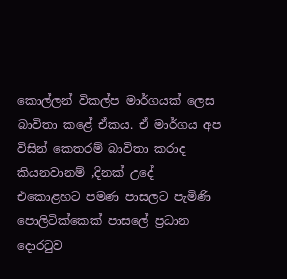කොල්ලන් විකල්ප මාර්ගයක් ලෙස බාවිතා කළේ ඒකය. ඒ මාර්ගය අප විසින් කෙතරම් බාවිතා කරාද කියනවානම් ,දිනක් උදේ එකොළහට පමණ පාසලට පැමිණි පොලිටික්කෙක් පාසලේ ප්‍රධාන දොරටුව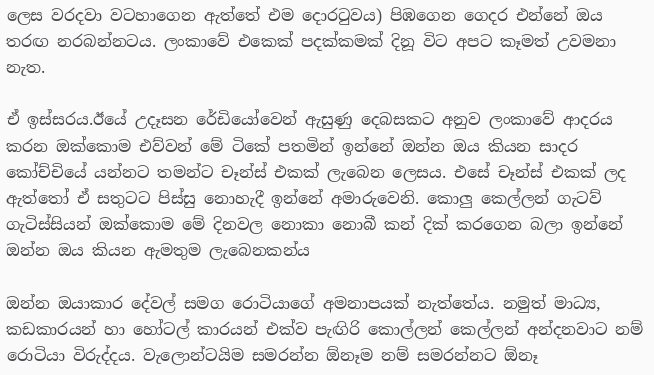ලෙස වරදවා වටහාගෙන ඇත්තේ එම දොරටුවය) පිඹගෙන ගෙදර එන්නේ ඔය තරඟ නරබන්නටය. ලංකාවේ එකෙක් පදක්කමක් දිනූ විට අපට කෑමත් උවමනා නැත.

ඒ ඉස්සරය.ඊයේ උදෑසන රේඩියෝවෙන් ඇසුණු දෙබසකට අනුව ලංකාවේ ආදරය කරන ඔක්කොම එව්වන් මේ ටිකේ පතමින් ඉන්නේ ඔන්න ඔය කියන සාදර කෝච්චියේ යන්නට තමන්ට චෑන්ස් එකක් ලැබෙන ලෙසය. එසේ චෑන්ස් එකක් ලද ඇත්තෝ ඒ සතුටට පිස්සු නොහැදී ඉන්නේ අමාරුවෙනි. කොලු කෙල්ලන් ගැටව් ගැටිස්සියන් ඔක්කොම මේ දිනවල නොකා නොබී කන් දික් කරගෙන බලා ඉන්නේ ඔන්න ඔය කියන ඇමතුම ලැබෙනකන්ය

ඔන්න ඔයාකාර දේවල් සමග රොටියාගේ අමනාපයක් නැත්තේය. නමුත් මාධ්‍ය, කඩකාරයන් හා හෝටල් කාරයන් එක්ව පැඟිරි කොල්ලන් කෙල්ලන් අන්දනවාට නම් රොටියා විරුද්දය. වැලොන්ටයිම සමරන්න ඕනෑම නම් සමරන්නට ඕනෑ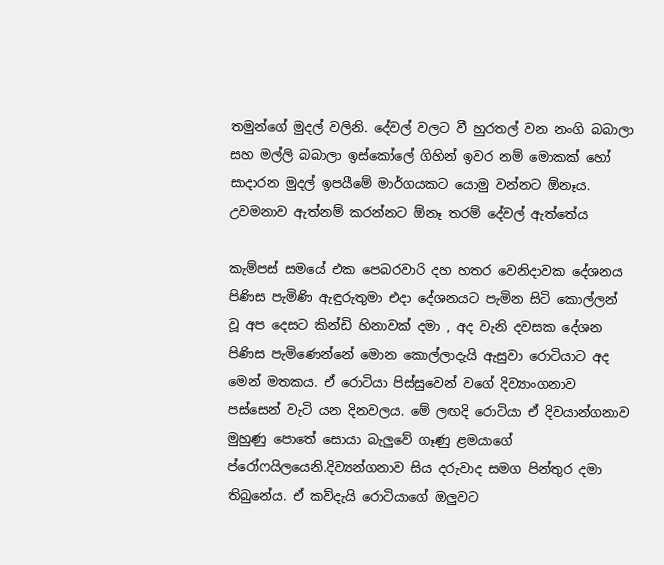තමුන්ගේ මුදල් වලිනි. දේවල් වලට වී හුරතල් වන නංගි බබාලා සහ මල්ලි බබාලා ඉස්කෝලේ ගිහින් ඉවර නම් මොකක් හෝ සාදාරන මුදල් ඉපයීමේ මාර්ගයකට යොමු වන්නට ඕනෑය. උවමනාව ඇත්නම් කරන්නට ඕනෑ තරම් දේවල් ඇත්තේය

කැම්පස් සමයේ එක පෙබරවාරි දහ හතර වෙනිදාවක දේශනය පිණිස පැමිණි ඇඳුරුතුමා එදා දේශනයට පැමින සිටි කොල්ලන් වූ අප දෙසට කින්ඩි හිනාවක් දමා , අද වැනි දවසක දේශන පිණිස පැමිණෙන්නේ මොන කොල්ලාදැයි ඇසුවා රොටියාට අද මෙන් මතකය. ඒ රොටියා පිස්සුවෙන් වගේ දිව්‍යාංගනාව පස්සෙන් වැටි යන දිනවලය. මේ ලඟදි රොටියා ඒ දිවයාන්ගනාව මුහුණු පොතේ සොයා බැලුවේ ගෑණු ළමයාගේ ප්රෝෆයිලයෙනි.දිව්‍යන්ගනාව සිය දරුවාද සමග පින්තුර දමා තිබුනේය. ඒ කව්දැයි රොටියාගේ ඔලුවට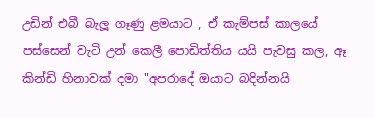උඩින් එබී බැලූ ගෑණු ළමයාට , ඒ කැම්පස් කාලයේ පස්සෙන් වැටි උන් කෙලී පොඩිත්තිය යයි පැවසු කල, ඈ කින්ඩි හිනාවක් දමා "අපරාදේ ඔයාට බදින්නයි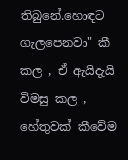තිබුනේ.හොඳට ගැලපෙනවා" කී කල , ඒ ඇයිදැයි විමසු කල , හේතුවක් කීවේම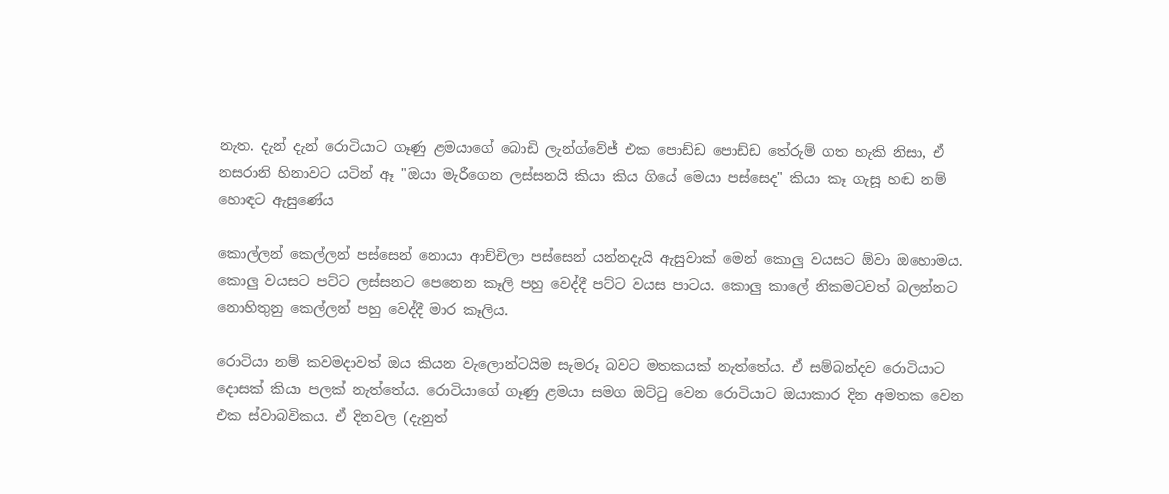නැත. දැන් දැන් රොටියාට ගෑණු ළමයාගේ බොඩි ලැන්ග්වේජ් එක පොඩ්ඩ පොඩ්ඩ තේරුම් ගත හැකි නිසා, ඒ නසරානි හිනාවට යටින් ඈ "ඔයා මැරීගෙන ලස්සනයි කියා කිය ගියේ මෙයා පස්සෙද" කියා කෑ ගැසූ හඬ නම් හොඳට ඇසුණේය

කොල්ලන් කෙල්ලන් පස්සෙන් නොයා ආච්චිලා පස්සෙන් යන්නදැයි ඇසුවාක් මෙන් කොලු වයසට ඕවා ඔහොමය. කොලු වයසට පට්ට ලස්සනට පෙනෙන කෑලි පහු වෙද්දී පට්ට වයස පාටය. කොලු කාලේ නිකමටවත් බලන්නට නොහිතුනු කෙල්ලන් පහු වෙද්දී මාර කෑලිය.

රොටියා නම් කවමදාවත් ඔය කියන වැලොන්ටයිම සැමරූ බවට මතකයක් නැත්තේය. ඒ සම්බන්දව රොටියාට දොසක් කියා පලක් නැත්තේය. රොටියාගේ ගෑණු ළමයා සමග ඔට්ටු වෙන රොටියාට ඔයාකාර දින අමතක වෙන එක ස්වාබවිකය. ඒ දිනවල (දැනුත්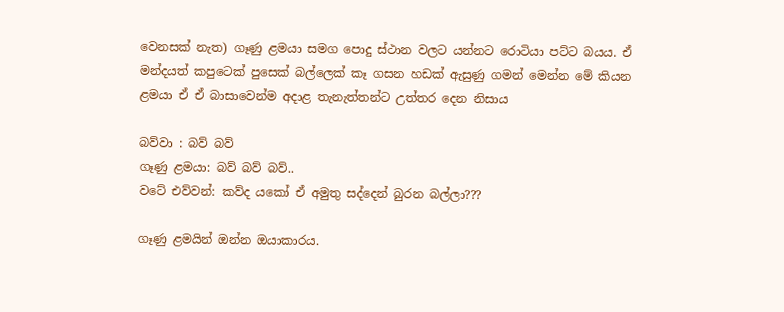වෙනසක් නැත) ගෑණු ළමයා සමග පොදු ස්ථාන වලට යන්නට රොටියා පට්ට බයය. ඒ මන්දයත් කපුටෙක් පුසෙක් බල්ලෙක් කෑ ගසන හඩක් ඇසුණු ගමන් මෙන්න මේ කියන ළමයා ඒ ඒ බාසාවෙන්ම අදාළ තැනැත්තන්ට උත්තර දෙන නිසාය

බව්වා : බව් බව්
ගෑණු ළමයා: බව් බව් බව්..
වටේ එව්වන්: කව්ද යකෝ ඒ අමුතු සද්දෙන් බුරන බල්ලා???

ගෑණු ළමයින් ඔන්න ඔයාකාරය.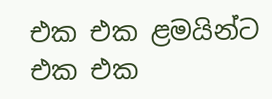එක එක ළමයින්ට එක එක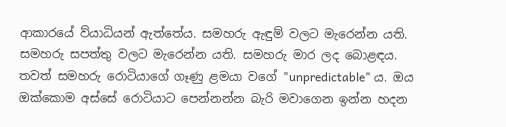ආකාරයේ ව්යාධියන් ඇත්තේය. සමහරු ඇඳුම් වලට මැරෙන්න යති. සමහරු සපත්තු වලට මැරෙන්න යති. සමහරු මාර ලද බොළඳය. තවත් සමහරු රොටියාගේ ගෑණු ළමයා වගේ "unpredictable" ය. ඔය ඔක්කොම අස්සේ රොටියාට පෙන්නන්න බැරි මවාගෙන ඉන්න හදන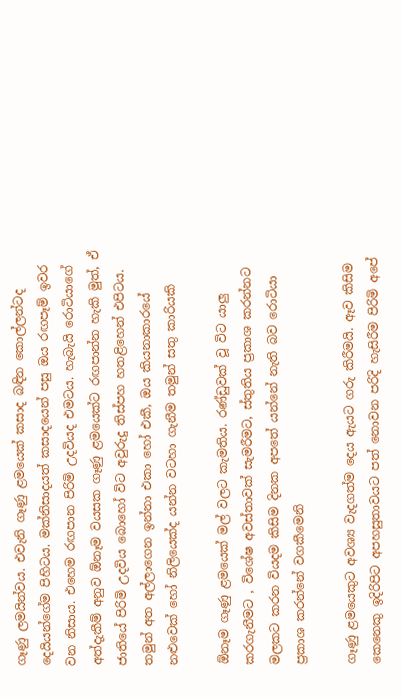ගෑණු ලමයින්වය. එවැනි ගෑණු ළමයෙක් කසාද බඳින කොල්ලන්ටද දෙයියන්ගේම පිහිටය. මක්නිසාදයත් කසාදයෙන් පසු ඔය රඟපෑම් ඉවර වන නිසාය. එහෙම රඟපාන පිරිමි උදවියද එමටය. හැබැයි රොටියාගේ අත්දැකීම් අනුව ඕනෑම වයසක ගෑණු ළමයෙක්ට රඟපාන්න හැකි මුත්, ඒ ජාතියේ පිරිමි උදවිය බොහෝ විට අවුරුදු තිස්පහ හතළිහෙන් එපිටය. තමුන් අත අල්ලාගෙන ඉන්නා එකා හෝ එකී, ඔය කියනාකාරයේ නළුවෙක් හෝ නිලියෙක්ද යන්න වටහා ගැනීම තමුන් සතු කාරියකි

ඕනෑම ගෑණු ළමයෙක් මල් වලට කැමතිය. රණ්ඩුවක් වූ විට යාලු කරගැනීමට , විශේෂ අවස්තාවක් සැමරීමට, ස්තුතිය ප්‍රකාශ කරන්නට මලකට කරන වියදම කිසිම දිනක අපතේ යන්නේ නැති බව රොටියා ප්‍රකාශ කරන්නේ වගකීමෙනි

ගෑණු ළමයෙකුට අවශ්‍ය වැදගත්ම දෙය ඇයට ගරු කිරීමයි. ඈව කිසිම කෙනෙකු ඉදිරිපිට අපහසුතාවයට පත් නොවන පරිදි හැසිරීම පිරිමි අපේ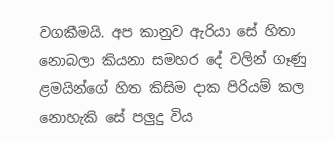වගකීමයි. අප කානුව ඇරියා සේ හිතා නොබලා කියනා සමහර දේ වලින් ගෑණු ළමයින්ගේ හිත කිසිම දාක පිරියම් කල නොහැකි සේ පලුදු විය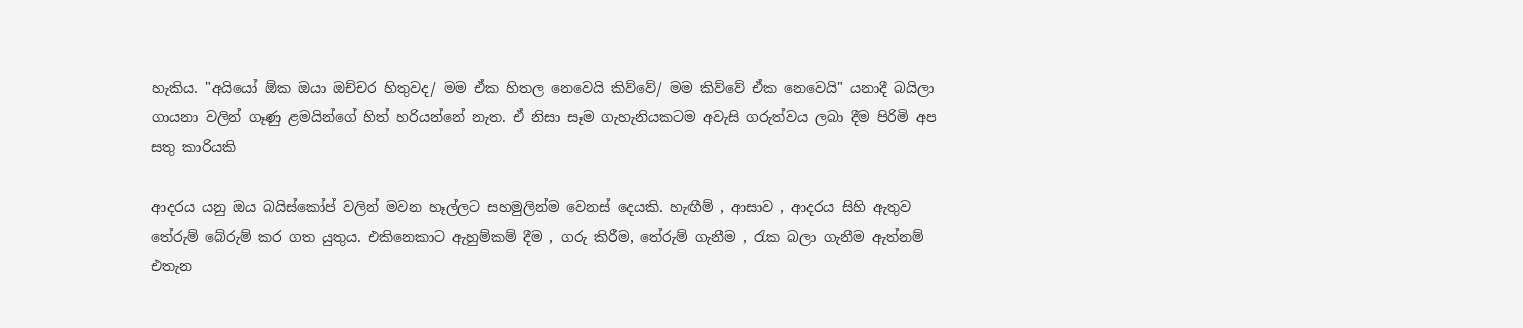හැකිය. "අයියෝ ඕක ඔයා ඔච්චර හිතුවද/ මම ඒක හිතල නෙවෙයි කිව්වේ/ මම කිව්වේ ඒක නෙවෙයි" යනාදී බයිලා ගායනා වලින් ගෑණු ළමයින්ගේ හිත් හරියන්නේ නැත. ඒ නිසා සෑම ගැහැනියකටම අවැසි ගරුත්වය ලබා දීම පිරිමි අප සතු කාරියකි

ආදරය යනු ඔය බයිස්කෝප් වලින් මවන හෑල්ලට සහමුලින්ම වෙනස් දෙයකි. හැඟීම් , ආසාව , ආදරය සිහි ඇතුව තේරුම් බේරුම් කර ගත යුතුය. එකිනෙකාට ඇහුම්කම් දීම , ගරු කිරීම, තේරුම් ගැනීම , රැක බලා ගැනීම ඇත්නම් එතැන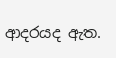ආදරයද ඇත.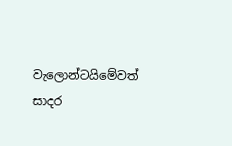වැලොන්ටයිමේවත් සාදර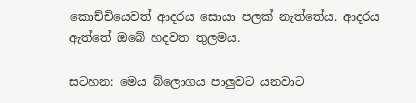කොච්චියෙවත් ආදරය සොයා පලක් නැත්තේය. ආදරය ඇත්තේ ඔබේ හදවත තුලමය.

සටහන: මෙය බ්ලොගය පාලුවට යනවාට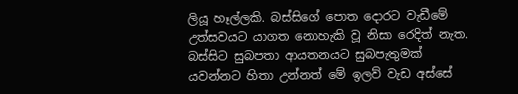ලියූ හෑල්ලකි. බස්සිගේ පොත දොරට වැඩීමේ උත්සවයට යාගත නොහැකි වූ නිසා රෙදිත් නැත. බස්සිට සුබපතා ආයතනයට සුබපැතුමක් යවන්නට හිතා උන්නත් මේ ඉලව් වැඩ අස්සේ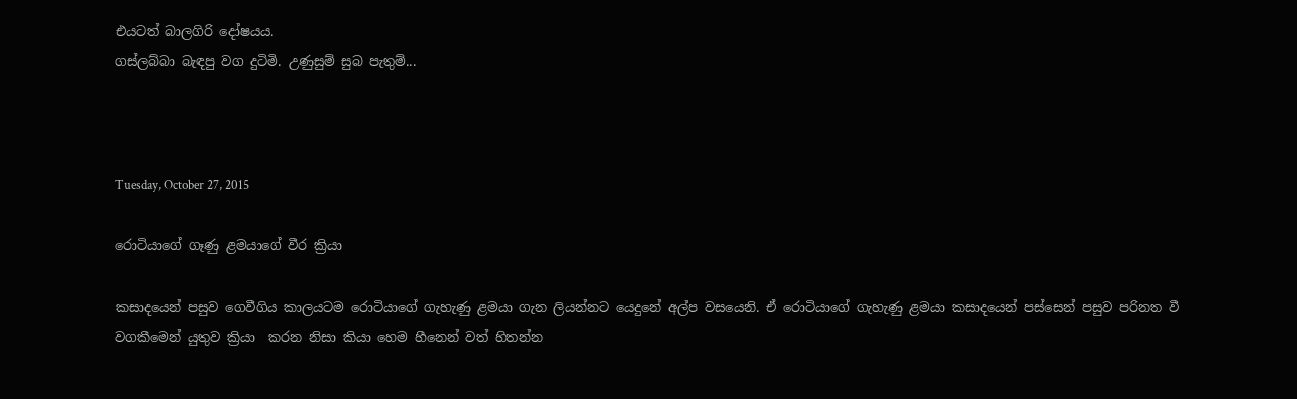එයටත් බාලගිරි දෝෂයය.
ගස්ලබ්බා බැඳපු වග දුටිමි. උණුසුම් සුබ පැතුම්...



Tuesday, October 27, 2015

රොටියාගේ ගෑණු ළමයාගේ වීර ක්‍රියා

කසාදයෙන් පසුව ගෙවීගිය කාලයටම රොටියාගේ ගැහැණු ළමයා ගැන ලියන්නට යෙදුනේ අල්ප වසයෙනි. ඒ රොටියාගේ ගැහැණු ළමයා කසාදයෙන් පස්සෙන් පසුව පරිනත වී වගකීමෙන් යුතුව ක්‍රියා  කරන නිසා කියා හෙම හීනෙන් වත් හිතන්න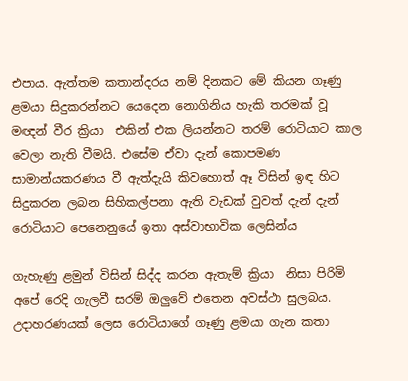එපාය. ඇත්තම කතාන්දරය නම් දිනකට මේ කියන ගෑණු ළමයා සිදුකරන්නට යෙදෙන නොගිනිය හැකි තරමක් වූ මඥන් වීර ක්‍රියා  එකින් එක ලියන්නට තරම් රොටියාට කාල වෙලා නැති වීමයි. එසේම ඒවා දැන් කොපමණ සාමාන්යකරණය වී ඇත්දැයි කිවහොත් ඈ විසින් ඉඳ හිට සිදුකරන ලබන සිහිකල්පනා ඇති වැඩක් වුවත් දැන් දැන් රොටියාට පෙනෙනුයේ ඉතා අස්වාභාවික ලෙසින්ය

ගැහැණු ළමුන් විසින් සිද්ද කරන ඇතැම් ක්‍රියා  නිසා පිරිමි අපේ රෙදි ගැලවී සරම් ඔලුවේ එතෙන අවස්ථා සුලබය. උදාහරණයක් ලෙස රොටියාගේ ගෑණු ළමයා ගැන කතා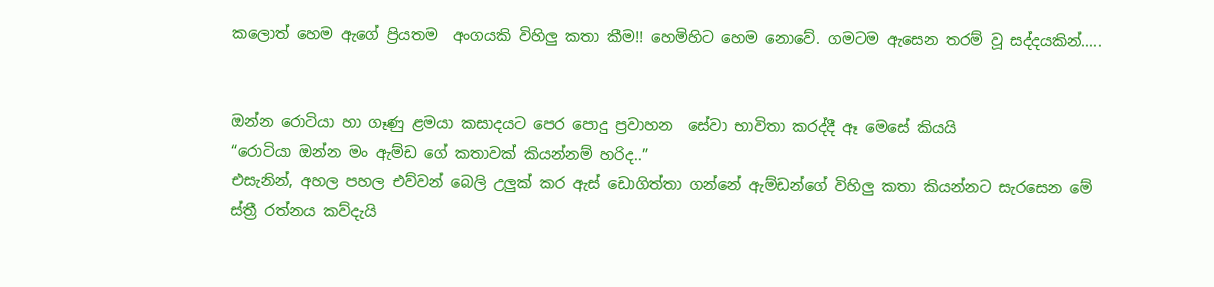කලොත් හෙම ඇගේ ප්‍රියතම  අංගයකි විහිලු කතා කීම!! හෙමිහිට හෙම නොවේ. ගමටම ඇසෙන තරම් වූ සද්දයකින්.....


ඔන්න රොටියා හා ගෑණු ළමයා කසාදයට පෙර පොදු ප්‍රවාහන  සේවා භාවිතා කරද්දී ඈ මෙසේ කියයි
“රොටියා ඔන්න මං ඇම්ඩ ගේ කතාවක් කියන්නම් හරිද..”
එසැනින්, අහල පහල එව්වන් බෙලි උලුක් කර ඇස් ඩොගිත්තා ගන්නේ ඇම්ඩන්ගේ විහිලු කතා කියන්නට සැරසෙන මේ ස්ත්‍රී රත්නය කව්දැයි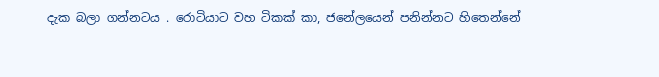දැක බලා ගන්නටය . රොටියාට වහ ටිකක් කා, ජනේලයෙන් පනින්නට හිතෙන්නේ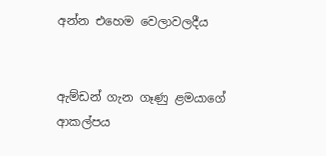අන්න එහෙම වෙලාවලදීය


ඇම්ඩන් ගැන ගෑණු ළමයාගේ ආකල්පය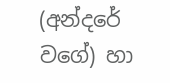(අන්දරේ වගේ) හා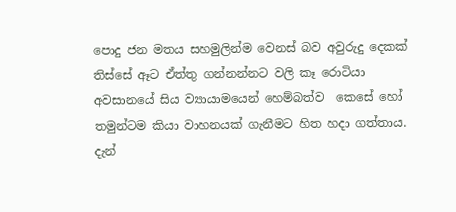පොදු ජන මතය සහමුලින්ම වෙනස් බව අවුරුදු දෙකක් තිස්සේ ඈට ඒත්තු ගන්නන්නට වලි කෑ රොටියා
අවසානයේ සිය ව්‍යායාමයෙන් හෙම්බත්ව  කෙසේ හෝ තමුන්ටම කියා වාහනයක් ගැනීමට හිත හදා ගත්තාය. දැන්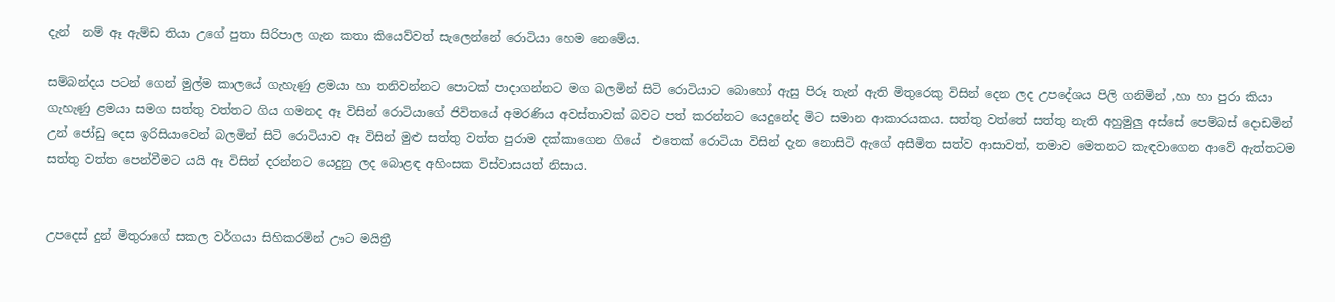දැන්  නම් ඈ ඇම්ඩ තියා උගේ පුතා සිරිපාල ගැන කතා කියෙව්වත් සැලෙන්නේ රොටියා හෙම නෙමේය.

සම්බන්දය පටන් ගෙන් මුල්ම කාලයේ ගැහැණු ළමයා හා තනිවන්නට පොටක් පාදාගන්නට මග බලමින් සිටි රොටියාට බොහෝ ඇසු පිරූ තැන් ඇති මිතුරෙකු විසින් දෙන ලද උපදේශය පිලි ගනිමින් ,හා හා පුරා කියා ගැහැණු ළමයා සමග සත්තු වත්තට ගිය ගමනද ඈ විසින් රොටියාගේ ජිවිතයේ අමරණිය අවස්තාවක් බවට පත් කරන්නට යෙදුනේද මිට සමාන ආකාරයකය. සත්තු වත්තේ සත්තු නැති අහුමුලු අස්සේ පෙම්බස් දොඩමින් උන් ජෝඩු දෙස ඉරිසියාවෙන් බලමින් සිටි රොටියාව ඈ විසින් මුළු සත්තු වත්ත පුරාම දක්කාගෙන ගියේ  එතෙක් රොටියා විසින් දැන නොසිටි ඇගේ අසීමිත සත්ව ආසාවත්, තමාව මෙතනට කැඳවාගෙන ආවේ ඇත්තටම සත්තු වත්ත පෙන්වීමට යයි ඈ විසින් දරන්නට යෙදුනු ලද බොළඳ අහිංසක විස්වාසයත් නිසාය.


උපදෙස් දුන් මිතුරාගේ සකල වර්ගයා සිහිකරමින් ඌට මයිත්‍රී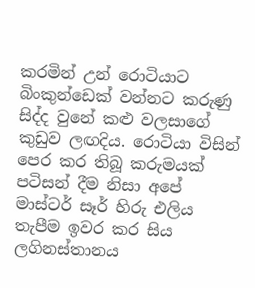කරමින් උන් රොටියාට බිංකුන්ඩෙක් වන්නට කරුණු සිද්ද වුනේ කළු වලසාගේ කුඩුව ලඟදිය. රොටියා විසින් පෙර කර තිබූ කරුමයක් පටිසන් දීම නිසා අපේ මාස්ටර් සෑර් හිරු එලිය තැපීම ඉවර කර සිය ලගිනස්තානය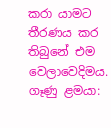කරා යාමට තීරණය කර තිබුනේ එම වෙලාවෙදිමය.
ගෑණු ළමයා: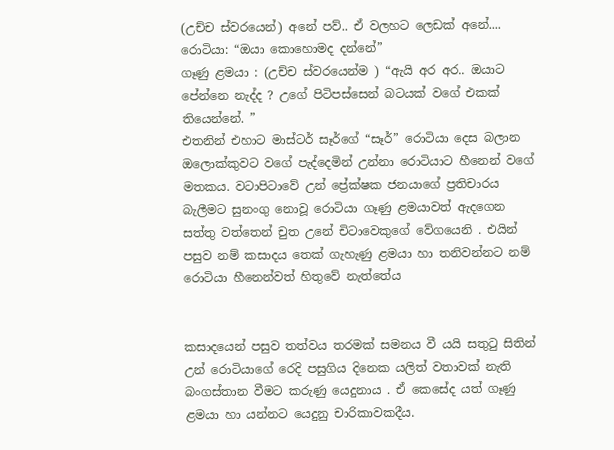(උච්ච ස්වරයෙන්) අනේ පව්.. ඒ වලහට ලෙඩක් අනේ....
රොටියා: “ඔයා කොහොමද දන්නේ”
ගෑණු ළමයා : (උච්ච ස්වරයෙන්ම ) “ඇයි අර අර.. ඔයාට පේන්නෙ නැද්ද ? උගේ පිටිපස්සෙන් බටයක් වගේ එකක් තියෙන්නේ. ”
එතනින් එහාට මාස්ටර් සෑර්ගේ “සෑර්” රොටියා දෙස බලාන ඔලොක්කුවට වගේ පැද්දෙමින් උන්නා රොටියාට හීනෙන් වගේ මතකය. වටාපිටාවේ උන් ප්‍රේක්ෂක ජනයාගේ ප්‍රතිචාරය  බැලීමට සුනංගු නොවූ රොටියා ගෑණු ළමයාවත් ඇදගෙන සත්තු වත්තෙන් චුත උනේ චිටාවෙකුගේ වේගයෙනි . එයින් පසුව නම් කසාදය තෙක් ගැහැණු ළමයා හා තනිවන්නට නම් රොටියා හීනෙන්වත් හිතුවේ නැත්තේය


කසාදයෙන් පසුව තත්වය තරමක් සමනය වී යයි සතුටු සිතින් උන් රොටියාගේ රෙදි පසුගිය දිනෙක යලිත් වතාවක් නැති බංගස්තාන වීමට කරුණු යෙදුනාය . ඒ කෙසේද යත් ගෑණු ළමයා හා යන්නට යෙදුනු චාරිකාවකදීය.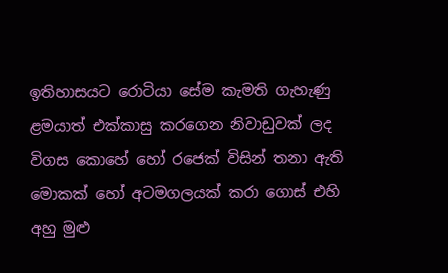ඉතිහාසයට රොටියා සේම කැමති ගැහැණු ළමයාත් එක්කාසු කරගෙන නිවාඩුවක් ලද විගස කොහේ හෝ රජෙක් විසින් තනා ඇති මොකක් හෝ අටමගලයක් කරා ගොස් එහි අහු මුළු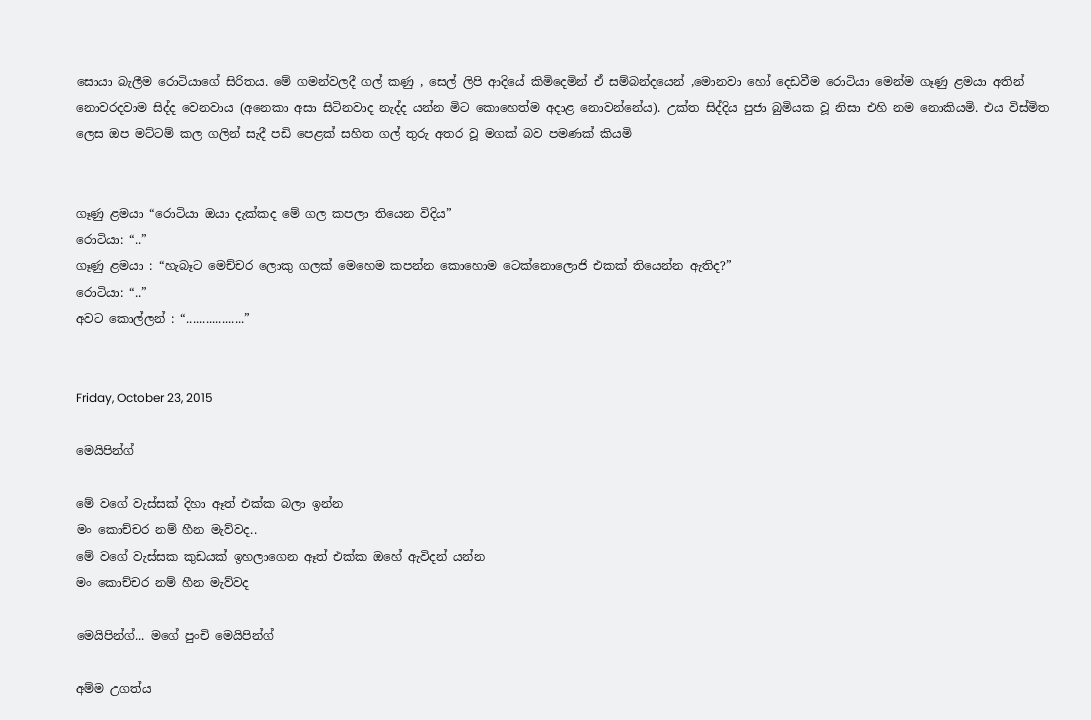සොයා බැලීම රොටියාගේ සිරිතය. මේ ගමන්වලදී ගල් කණු , සෙල් ලිපි ආදියේ කිමිදෙමින් ඒ සම්බන්දයෙන් ,මොනවා හෝ දෙඩවීම රොටියා මෙන්ම ගෑණු ළමයා අතින් නොවරදවාම සිද්ද වෙනවාය (අනෙකා අසා සිටිනවාද නැද්ද යන්න මිට කොහෙත්ම අදාළ නොවන්නේය). උක්ත සිද්දිය පුජා බුමියක වූ නිසා එහි නම නොකියමි. එය විස්මිත ලෙස ඔප මට්ටම් කල ගලින් සැදී පඩි පෙළක් සහිත ගල් තුරු අතර වූ මගක් බව පමණක් කියමි


ගෑණු ළමයා “රොටියා ඔයා දැක්කද මේ ගල කපලා තියෙන විදිය”
රොටියා: “..”
ගෑණු ළමයා : “හැබෑට මෙච්චර ලොකු ගලක් මෙහෙම කපන්න කොහොම ටෙක්නොලොජි එකක් තියෙන්න ඇතිද?”
රොටියා: “..”
අවට කොල්ලන් : “..................”


Friday, October 23, 2015

මෙයිපින්ග්

මේ වගේ වැස්සක් දිහා ඈත් එක්ක බලා ඉන්න
මං කොච්චර නම් හීන මැව්වද..
මේ වගේ වැස්සක කුඩයක් ඉහලාගෙන ඈත් එක්ක ඔහේ ඇවිදන් යන්න
මං කොච්චර නම් හීන මැව්වද

මෙයිපින්ග්... මගේ පුංචි මෙයිපින්ග්

අම්ම උගත්ය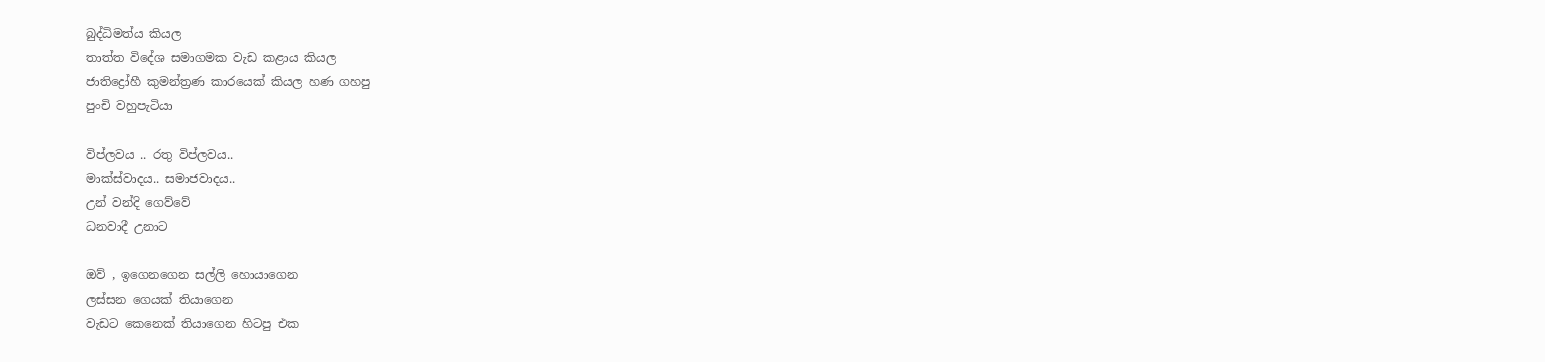බුද්ධිමත්ය කියල
තාත්ත විදේශ සමාගමක වැඩ කළාය කියල
ජාතිද්‍රෝහී කුමන්ත්‍රණ කාරයෙක් කියල හණ ගහපු
පුංචි වහුපැටියා

විප්ලවය .. රතු විප්ලවය..
මාක්ස්වාදය.. සමාජවාදය..
උන් වන්දි ගෙව්වේ
ධනවාදී උනාට

ඔව් , ඉගෙනගෙන සල්ලි හොයාගෙන
ලස්සන ගෙයක් තියාගෙන
වැඩට කෙනෙක් තියාගෙන හිටපු එක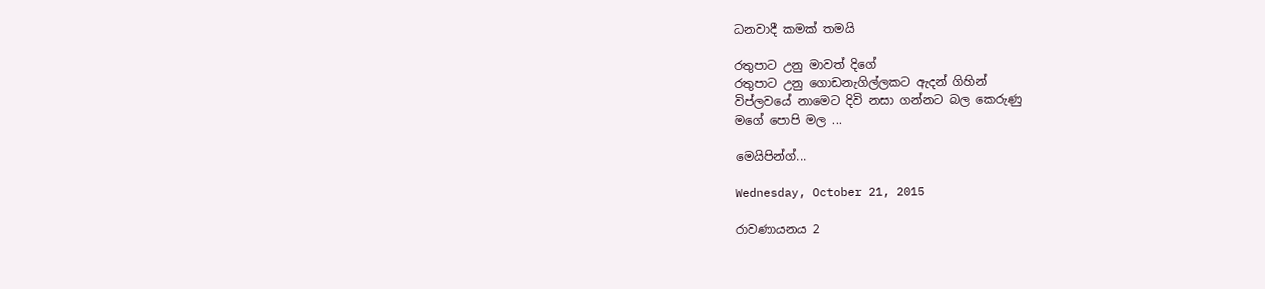ධනවාදී කමක් තමයි

රතුපාට උනු මාවත් දිගේ
රතුපාට උනු ගොඩනැගිල්ලකට ඇදන් ගිහින්
විප්ලවයේ නාමෙට දිවි නසා ගන්නට බල කෙරුණු
මගේ පොපි මල ...

මෙයිපින්ග්...

Wednesday, October 21, 2015

රාවණායනය 2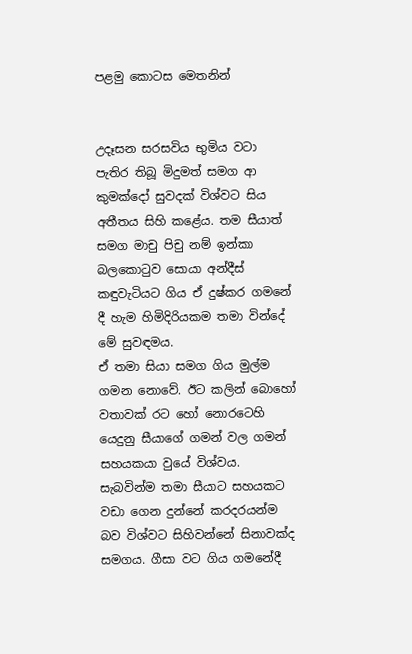පළමු කොටස මෙතනින්


උදෑසන සරසවිය භුමිය වටා පැතිර තිබූ මිදුමත් සමග ආ කුමක්දෝ සුවදක් විශ්වට සිය අතීතය සිහි කළේය. තම සීයාත් සමග මාචු පිචු නම් ඉන්කා බලකොටුව සොයා අන්දීස් කඳුවැටියට ගිය ඒ දුෂ්කර ගමනේ දී හැම හිමිදිරියකම තමා වින්දේ මේ සුවඳමය.
ඒ තමා සියා සමග ගිය මුල්ම ගමන නොවේ. ඊට කලින් බොහෝ වතාවක් රට හෝ නොරටෙහි යෙදුනු සීයාගේ ගමන් වල ගමන් සහයකයා වුයේ විශ්වය. සැබවින්ම තමා සීයාට සහයකට වඩා ගෙන දුන්නේ කරදරයන්ම බව විශ්වට සිහිවන්නේ සිනාවක්ද සමගය. ගීසා වට ගිය ගමනේදී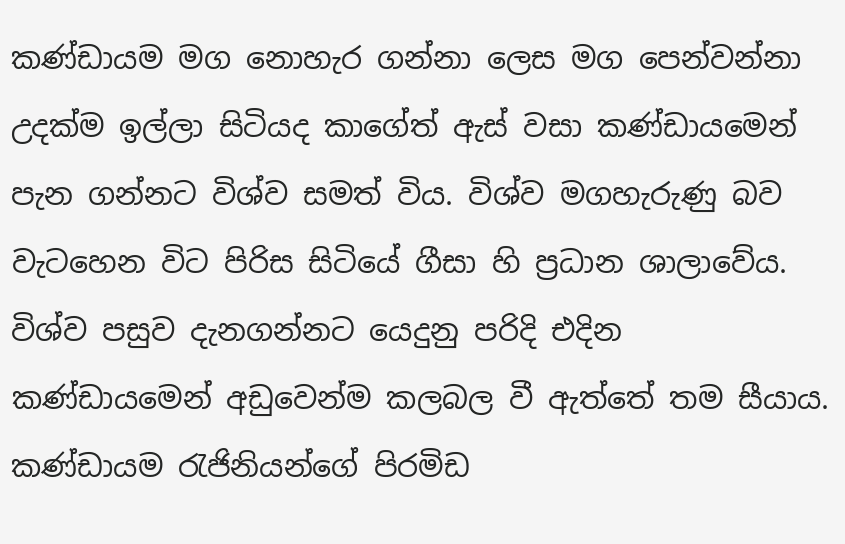කණ්ඩායම මග නොහැර ගන්නා ලෙස මග පෙන්වන්නා උදක්ම ඉල්ලා සිටියද කාගේත් ඇස් වසා කණ්ඩායමෙන් පැන ගන්නට විශ්ව සමත් විය. විශ්ව මගහැරුණු බව වැටහෙන විට පිරිස සිටියේ ගීසා හි ප්‍රධාන ශාලාවේය. විශ්ව පසුව දැනගන්නට යෙදුනු පරිදි එදින කණ්ඩායමෙන් අඩුවෙන්ම කලබල වී ඇත්තේ තම සීයාය. කණ්ඩායම රැජිනියන්ගේ පිරමිඩ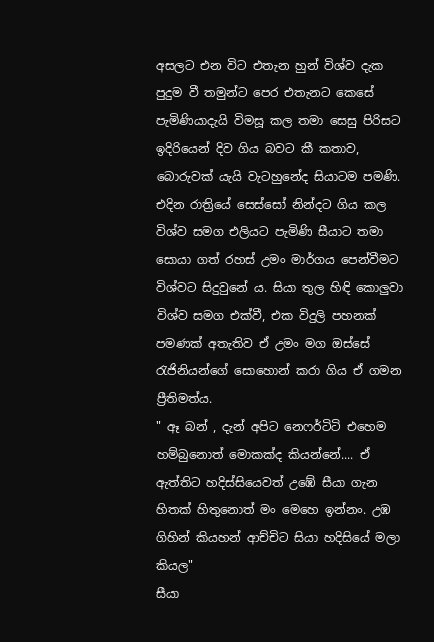අසලට එන විට එතැන හුන් විශ්ව දැක පුදුම වී තමුන්ට පෙර එතැනට කෙසේ පැමිණියාදැයි විමසූ කල තමා සෙසු පිරිසට ඉදිරියෙන් දිව ගිය බවට කී කතාව, බොරුවක් යැයි වැටහුනේද සියාටම පමණි. එදින රාත්‍රියේ සෙස්සෝ නින්දට ගිය කල විශ්ව සමග එලියට පැමිණි සීයාට තමා සොයා ගත් රහස් උමං මාර්ගය පෙන්වීමට විශ්වට සිදුවුනේ ය. සියා තුල හිඳි කොලුවා විශ්ව සමග එක්වී, එක විදුලි පහනක් පමණක් අතැතිව ඒ උමං මග ඔස්සේ රැජිනියන්ගේ සොහොන් කරා ගිය ඒ ගමන ප්‍රීතිමත්ය.
" ඈ බන් , දැන් අපිට නෙෆර්ටිටි එහෙම හම්බුනොත් මොකක්ද කියන්නේ.... ඒ ඇත්තිට හදිස්සියෙවත් උඹේ සීයා ගැන හිතක් හිතුනොත් මං මෙහෙ ඉන්නං. උඹ ගිහින් කියහන් ආච්චිට සියා හදිසියේ මලා කියල"
සීයා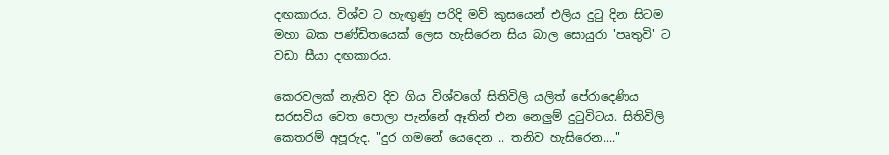දඟකාරය. විශ්ව ට හැඟුණු පරිදි මව් කුසයෙන් එලිය දුටු දින සිටම මහා බක පණ්ඩිතයෙක් ලෙස හැසිරෙන සිය බාල සොයුරා 'පෘතුවි' ට වඩා සීයා දඟකාරය.

කෙරවලක් නැතිව දිව ගිය විශ්වගේ සිතිවිලි යලිත් පේරාදෙණිය සරසවිය වෙත පොලා පැන්නේ ඈතින් එන නෙලුම් දුටුවිටය. සිතිවිලි කෙතරම් අපූරුද. "දුර ගමනේ යෙදෙන .. තනිව හැසිරෙන...."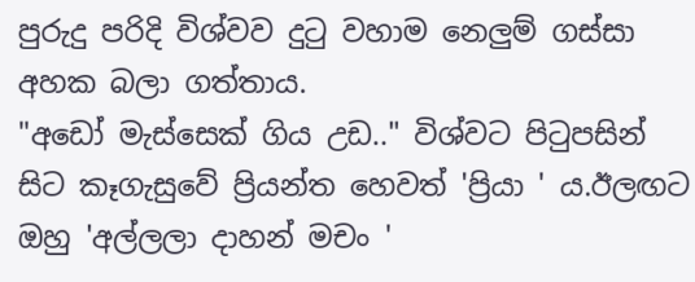පුරුදු පරිදි විශ්වව දුටු වහාම නෙලුම් ගස්සා අහක බලා ගත්තාය.
"අඩෝ මැස්සෙක් ගිය උඩ.." විශ්වට පිටුපසින් සිට කෑගැසුවේ ප්‍රියන්ත හෙවත් 'ප්‍රියා ' ය.ඊලඟට ඔහු 'අල්ලලා දාහන් මචං '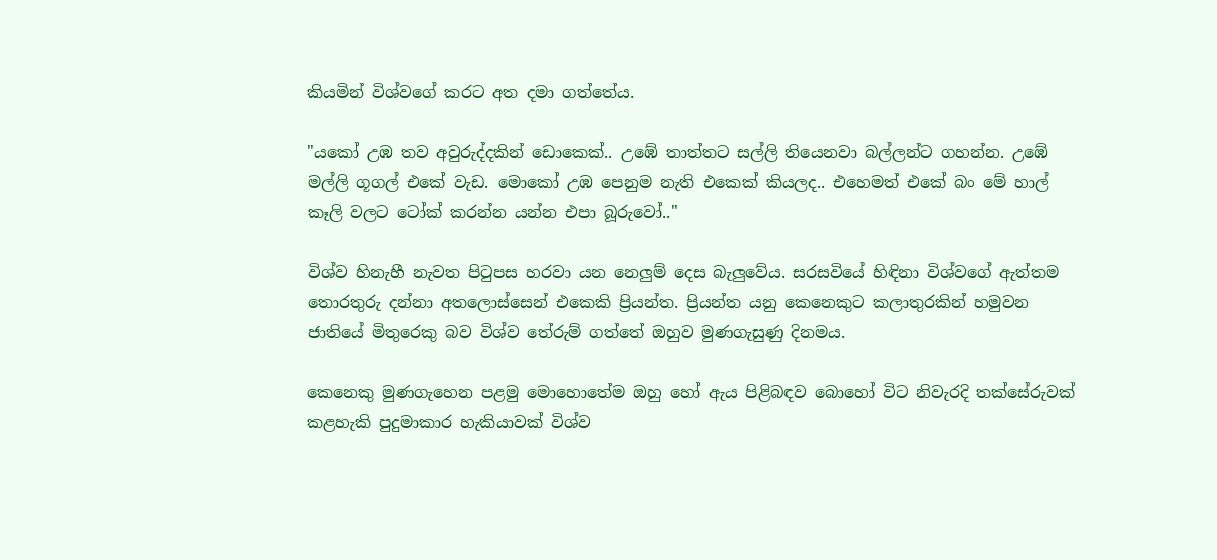කියමින් විශ්වගේ කරට අත දමා ගත්තේය.

"යකෝ උඹ තව අවුරුද්දකින් ඩොකෙක්.. උඹේ තාත්තට සල්ලි තියෙනවා බල්ලන්ට ගහන්න. උඹේ මල්ලි ගූගල් එකේ වැඩ. මොකෝ උඹ පෙනුම නැති එකෙක් කියලද.. එහෙමත් එකේ බං මේ හාල් කෑලි වලට ටෝක් කරන්න යන්න එපා බූරුවෝ.."

විශ්ව හිනැහී නැවත පිටුපස හරවා යන නෙලුම් දෙස බැලුවේය. සරසවියේ හිඳිනා විශ්වගේ ඇත්තම තොරතුරු දන්නා අතලොස්සෙන් එකෙකි ප්‍රියන්ත. ප්‍රියන්ත යනු කෙනෙකුට කලාතුරකින් හමුවන ජාතියේ මිතුරෙකු බව විශ්ව තේරුම් ගත්තේ ඔහුව මුණගැසුණු දිනමය.

කෙනෙකු මුණගැහෙන පළමු මොහොතේම ඔහු හෝ ඇය පිළිබඳව බොහෝ විට නිවැරදි තක්සේරුවක් කළහැකි පුදුමාකාර හැකියාවක් විශ්ව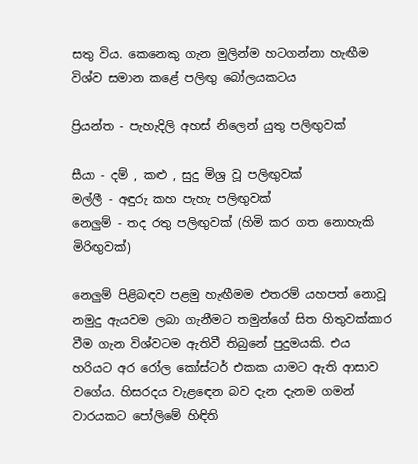සතු විය. කෙනෙකු ගැන මුලින්ම හටගන්නා හැඟීම විශ්ව සමාන කළේ පලිඟු බෝලයකටය

ප්‍රියන්ත - පැහැදිලි අහස් නිලෙන් යුතු පලිඟුවක්

සීයා - දම් , කළු , සුදු මිශ්‍ර වූ පලිඟුවක්
මල්ලී - අඳුරු කහ පැහැ පලිඟුවක්
නෙලුම් - තද රතු පලිඟුවක් (හිමි කර ගත නොහැකි මිරිඟුවක්)

නෙලුම් පිළිබඳව පළමු හැඟීමම එතරම් යහපත් නොවූ නමුදු ඇයවම ලබා ගැනීමට තමුන්ගේ සිත හිතුවක්කාර වීම ගැන විශ්වටම ඇතිවී තිබුනේ පුදුමයකි. එය හරියට අර රෝල කෝස්ටර් එකක යාමට ඇති ආසාව වගේය. හිසරදය වැළඳෙන බව දැන දැනම ගමන් වාරයකට පෝලිමේ හිඳිති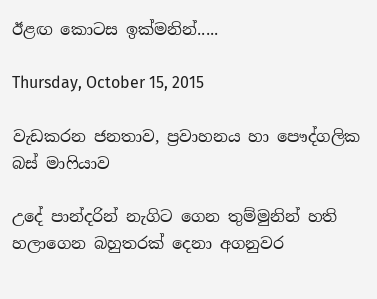ඊළඟ කොටස ඉක්මනින්.....

Thursday, October 15, 2015

වැඩකරන ජනතාව, ප්‍රවාහනය හා පෞද්ගලික බස් මාෆියාව

උදේ පාන්දරින් නැගිට ගෙන තුම්මුනින් හති හලාගෙන බහුතරක් දෙනා අගනුවර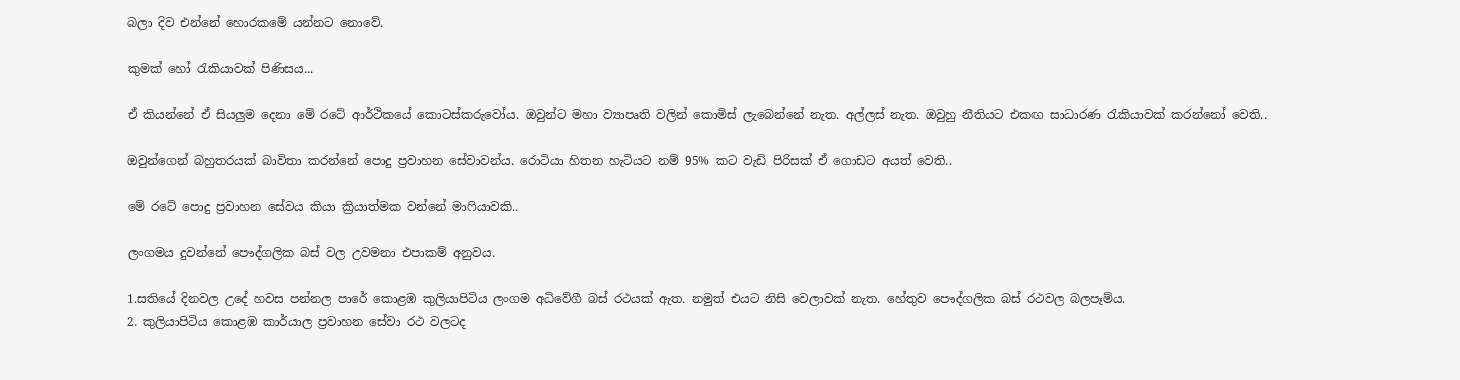බලා දිව එන්නේ හොරකමේ යන්නට නොවේ.

කුමක් හෝ රැකියාවක් පිණිසය...

ඒ කියන්නේ ඒ සියලුම දෙනා මේ රටේ ආර්ථිකයේ කොටස්කරුවෝය. ඔවුන්ට මහා ව්‍යාපෘති වලින් කොමිස් ලැබෙන්නේ නැත. අල්ලස් නැත. ඔවුහු නීතියට එකඟ සාධාරණ රැකියාවක් කරන්නෝ වෙති..

ඔවුන්ගෙන් බහුතරයක් බාවිතා කරන්නේ පොදු ප්‍රවාහන සේවාවන්ය. රොටියා හිතන හැටියට නම් 95% කට වැඩි පිරිසක් ඒ ගොඩට අයත් වෙති..

මේ රටේ පොදු ප්‍රවාහන සේවය කියා ක්‍රියාත්මක වන්නේ මාෆියාවකි..

ලංගමය දුවන්නේ පෞද්ගලික බස් වල උවමනා එපාකම් අනුවය.

1.සතියේ දිනවල උදේ හවස පන්නල පාරේ කොළඹ කුලියාපිටිය ලංගම අධිවේගී බස් රථයක් ඇත. නමුත් එයට නිසි වෙලාවක් නැත. හේතුව පෞද්ගලික බස් රථවල බලපෑම්ය.
2. කුලියාපිටිය කොළඹ කාර්යාල ප්‍රවාහන සේවා රථ වලටද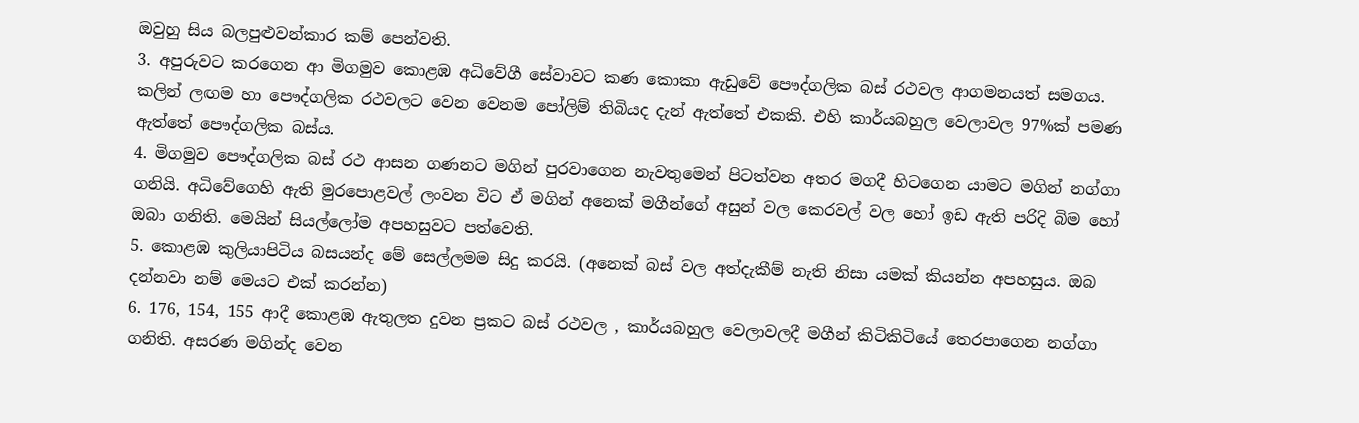ඔවුහු සිය බලපුළුවන්කාර කම් පෙන්වති.
3. අපුරුවට කරගෙන ආ මිගමුව කොළඹ අධිවේගී සේවාවට කණ කොකා ඇඩුවේ පෞද්ගලික බස් රථවල ආගමනයත් සමගය. කලින් ලඟම හා පෞද්ගලික රථවලට වෙන වෙනම පෝලිම් තිබියද දැන් ඇත්තේ එකකි. එහි කාර්යබහුල වෙලාවල 97%ක් පමණ ඇත්තේ පෞද්ගලික බස්ය.
4. මිගමුව පෞද්ගලික බස් රථ ආසන ගණනට මගින් පුරවාගෙන නැවතුමෙන් පිටත්වන අතර මගදී හිටගෙන යාමට මගින් නග්ගා ගනියි. අධිවේගෙහි ඇති මුරපොළවල් ලංවන විට ඒ මගින් අනෙක් මගීන්ගේ අසුන් වල කෙරවල් වල හෝ ඉඩ ඇති පරිදි බිම හෝ ඔබා ගනිති. මෙයින් සියල්ලෝම අපහසුවට පත්වෙති.
5. කොළඹ කුලියාපිටිය බසයන්ද මේ සෙල්ලමම සිදු කරයි. (අනෙක් බස් වල අත්දැකීම් නැති නිසා යමක් කියන්න අපහසුය. ඔබ දන්නවා නම් මෙයට එක් කරන්න)
6. 176, 154, 155 ආදී කොළඹ ඇතුලත දුවන ප්‍රකට බස් රථවල , කාර්යබහුල වෙලාවලදී මගීන් කිටිකිටියේ තෙරපාගෙන නග්ගා ගනිති. අසරණ මගින්ද වෙන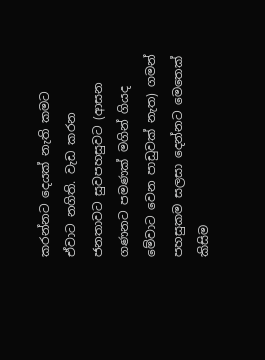කරන්නට දෙයක් නැති කමට ඒවාට නගිති. වැඩ කරන ජනතාවට සුවපහසුවට (ආසන ගණනට පමණක් මගින් ගියද මේවාට වෙන පාඩුවක් නැත) ගමන් පහසුකම සලසා දෙන්නට මෙතෙක් කිසිම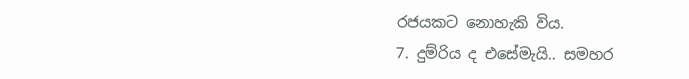රජයකට නොහැකි විය.
7. දුම්රිය ද එසේමැයි.. සමහර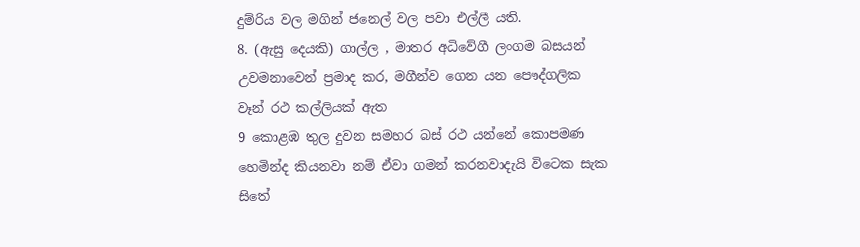දුම්රිය වල මගින් ජනෙල් වල පවා එල්ලී යති.
8. (ඇසු දෙයකි) ගාල්ල , මාතර අධිවේගී ලංගම බසයන් උවමනාවෙන් ප්‍රමාද කර, මගීන්ව ගෙන යන පෞද්ගලික වෑන් රථ කල්ලියක් ඇත
9 කොළඹ තුල දුවන සමහර බස් රථ යන්නේ කොපමණ හෙමින්ද කියනවා නම් ඒවා ගමන් කරනවාදැයි විටෙක සැක සිතේ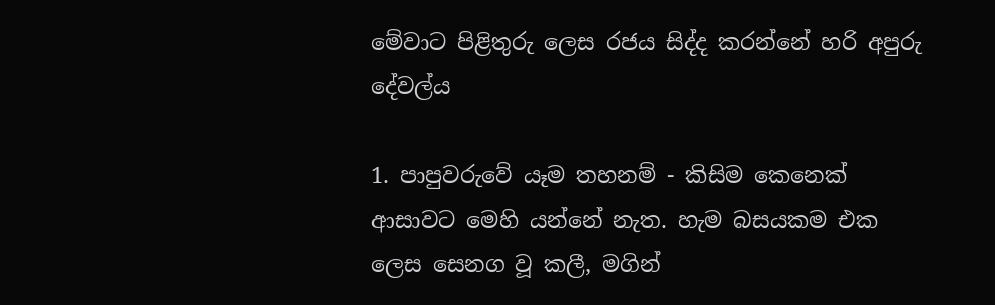මේවාට පිළිතුරු ලෙස රජය සිද්ද කරන්නේ හරි අපුරු දේවල්ය

1. පාපුවරුවේ යෑම තහනම් - කිසිම කෙනෙක් ආසාවට මෙහි යන්නේ නැත. හැම බසයකම එක ලෙස සෙනග වූ කලී, මගින්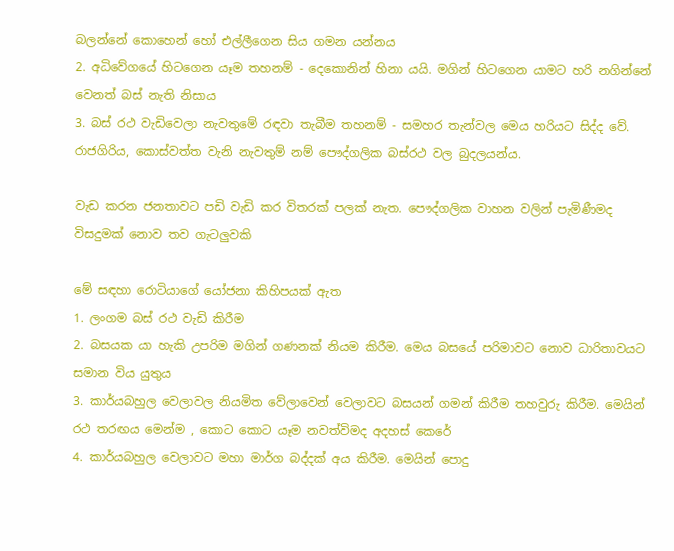බලන්නේ කොහෙන් හෝ එල්ලීගෙන සිය ගමන යන්නය
2. අධිවේගයේ හිටගෙන යෑම තහනම් - දෙකොනින් හිනා යයි. මගින් හිටගෙන යාමට හරි නගින්නේ වෙනත් බස් නැති නිසාය
3. බස් රථ වැඩිවෙලා නැවතුමේ රඳවා තැබීම තහනම් - සමහර තැන්වල මෙය හරියට සිද්ද වේ. රාජගිරිය, කොස්වත්ත වැනි නැවතුම් නම් පෞද්ගලික බස්රථ වල බුදලයන්ය.

වැඩ කරන ජනතාවට පඩි වැඩි කර විතරක් පලක් නැත. පෞද්ගලික වාහන වලින් පැමිණීමද විසදුමක් නොව තව ගැටලුවකි

මේ සඳහා රොටියාගේ යෝජනා කිහිපයක් ඇත
1. ලංගම බස් රථ වැඩි කිරීම
2. බසයක යා හැකි උපරිම මගින් ගණනක් නියම කිරීම. මෙය බසයේ පරිමාවට නොව ධාරිතාවයට සමාන විය යුතුය
3. කාර්යබහුල වෙලාවල නියමිත වේලාවෙන් වෙලාවට බසයන් ගමන් කිරීම තහවුරු කිරීම. මෙයින් රථ තරඟය මෙන්ම , කොට කොට යෑම නවත්විමද අදහස් කෙරේ
4. කාර්යබහුල වෙලාවට මහා මාර්ග බද්දක් අය කිරීම. මෙයින් පොදු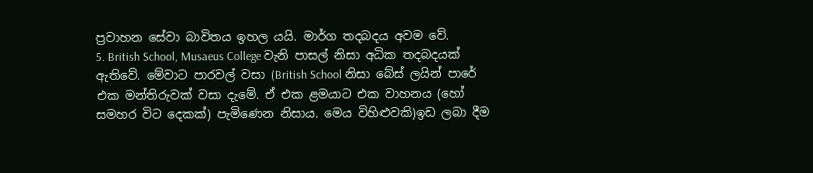ප්‍රවාහන සේවා බාවිතය ඉහල යයි. මාර්ග තදබදය අවම වේ.
5. British School, Musaeus College වැනි පාසල් නිසා අධික තදබදයක් ඇතිවේ. මේවාට පාරවල් වසා (British School නිසා බේස් ලයින් පාරේ එක මන්තිරුවක් වසා දැමේ. ඒ එක ළමයාට එක වාහනය (හෝ සමහර විට දෙකක්) පැමිණෙන නිසාය. මෙය විහිළුවකි)ඉඩ ලබා දීම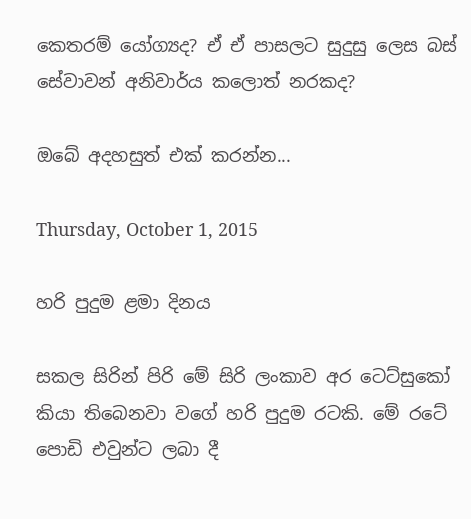කෙතරම් යෝග්‍යද? ඒ ඒ පාසලට සුදුසු ලෙස බස් සේවාවන් අනිවාර්ය කලොත් නරකද?

ඔබේ අදහසුත් එක් කරන්න...

Thursday, October 1, 2015

හරි පුදුම ළමා දිනය

සකල සිරින් පිරි මේ සිරි ලංකාව අර ටෙට්සුකෝ කියා තිබෙනවා වගේ හරි පුදුම රටකි. මේ රටේ පොඩි එවුන්ට ලබා දී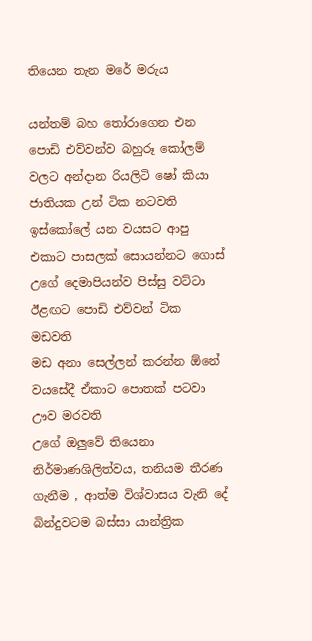තියෙන තැන මරේ මරුය

යන්තම් බහ තෝරාගෙන එන පොඩි එව්වන්ව බහුරූ කෝලම් වලට අන්දාන රියලිටි ෂෝ කියා ජාතියක උන් ටික නටවති
ඉස්කෝලේ යන වයසට ආපු එකාට පාසලක් සොයන්නට ගොස් උගේ දෙමාපියන්ව පිස්සු වට්ටා ඊළඟට පොඩි එව්වන් ටික මඩවති
මඩ අනා සෙල්ලන් කරන්න ඕනේ වයසේදී ඒකාට පොතක් පටවා ඌව මරවති
උගේ ඔලුවේ තියෙනා නිර්මාණශිලිත්වය, තනියම තීරණ ගැනීම , ආත්ම විශ්වාසය වැනි දේ බින්දුවටම බස්සා යාන්ත්‍රික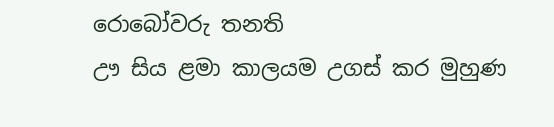රොබෝවරු තනති
ඌ සිය ළමා කාලයම උගස් කර මුහුණ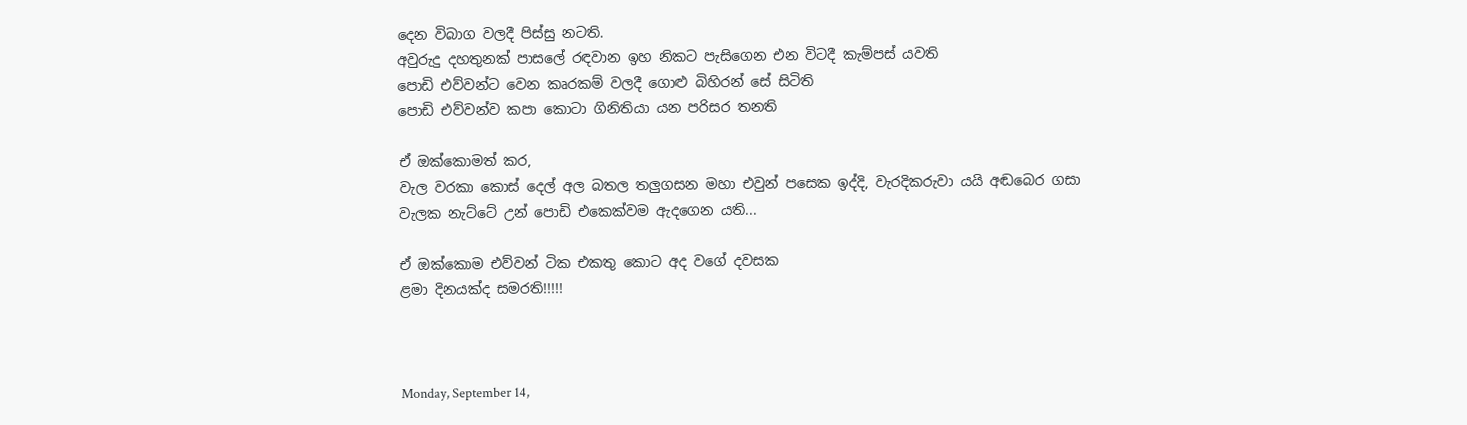දෙන විබාග වලදී පිස්සු නටති.
අවුරුදු දහතුනක් පාසලේ රඳවාන ඉහ නිකට පැසිගෙන එන විටදී කැම්පස් යවති
පොඩි එව්වන්ට වෙන කෘරකම් වලදී ගොළු බිහිරන් සේ සිටිති
පොඩි එව්වන්ව කපා කොටා ගිනිතියා යන පරිසර තනති

ඒ ඔක්කොමත් කර,
වැල වරකා කොස් දෙල් අල බතල තලුගසන මහා එවුන් පසෙක ඉද්දි, වැරදිකරුවා යයි අඬබෙර ගසා
වැලක නැට්ටේ උන් පොඩි එකෙක්වම ඇදගෙන යති...

ඒ ඔක්කොම එව්වන් ටික එකතු කොට අද වගේ දවසක
ළමා දිනයක්ද සමරති!!!!!



Monday, September 14,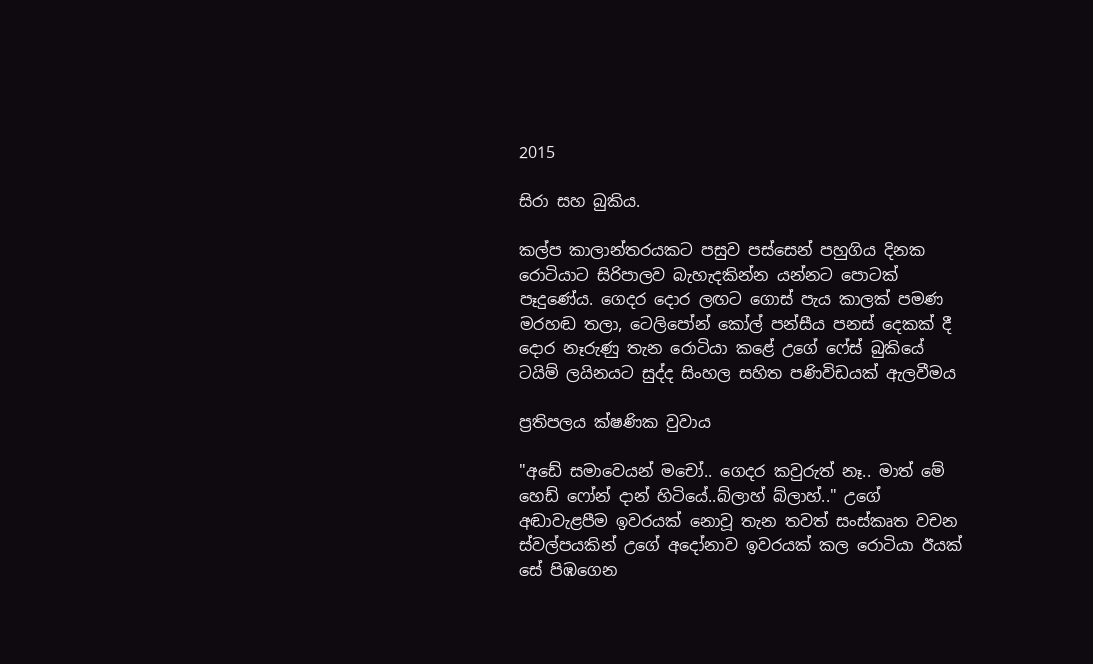2015

සිරා සහ බුකිය.

කල්ප කාලාන්තරයකට පසුව පස්සෙන් පහුගිය දිනක රොටියාට සිරිපාලව බැහැදකින්න යන්නට පොටක් පෑදුණේය. ගෙදර දොර ලඟට ගොස් පැය කාලක් පමණ මරහඬ තලා, ටෙලිපෝන් කෝල් පන්සීය පනස් දෙකක් දී දොර නෑරුණු තැන රොටියා කළේ උගේ ෆේස් බුකියේ ටයිම් ලයිනයට සුද්ද සිංහල සහිත පණිවිඩයක් ඇලවීමය

ප්‍රතිපලය ක්ෂණික වුවාය

"අඩේ සමාවෙයන් මචෝ.. ගෙදර කවුරුත් නෑ.. මාත් මේ හෙඩ් ෆෝන් දාන් හිටියේ..බ්ලාහ් බ්ලාහ්.." උගේ අඬාවැළපීම ඉවරයක් නොවූ තැන තවත් සංස්කෘත වචන ස්වල්පයකින් උගේ අදෝනාව ඉවරයක් කල රොටියා ඊයක් සේ පිඹගෙන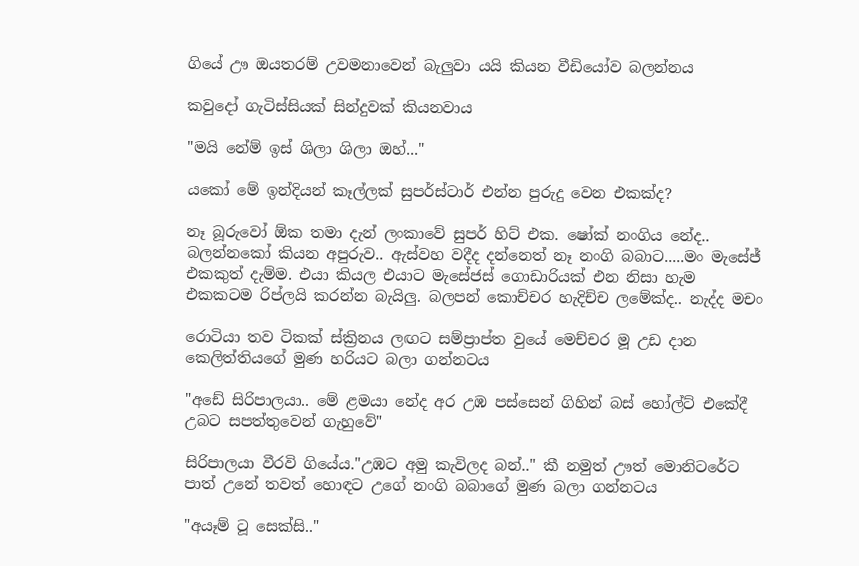ගියේ ඌ ඔයතරම් උවමනාවෙන් බැලුවා යයි කියන වීඩියෝව බලන්නය

කවුදෝ ගැටිස්සියක් සින්දුවක් කියනවාය

"මයි නේම් ඉස් ශිලා ශිලා ඔහ්..."

යකෝ මේ ඉන්දියන් කෑල්ලක් සුපර්ස්ටාර් එන්න පුරුදු වෙන එකක්ද?

නෑ බූරුවෝ ඕක තමා දැන් ලංකාවේ සුපර් හිට් එක. ෂෝක් නංගිය නේද.. බලන්නකෝ කියන අපුරුව.. ඇස්වහ වදීද දන්නෙත් නෑ නංගි බබාට.....මං මැසේජ් එකකුත් දැම්ම. එයා කියල එයාට මැසේජස් ගොඩාරියක් එන නිසා හැම එකකටම රිප්ලයි කරන්න බැයිලු. බලපන් කොච්චර හැදිච්ච ලමේක්ද.. නැද්ද මචං

රොටියා තව ටිකක් ස්ක්‍රිනය ලඟට සම්ප්‍රාප්ත වුයේ මෙච්චර මූ උඩ දාන කෙලිත්තියගේ මුණ හරියට බලා ගන්නටය

"අඩේ සිරිපාලයා.. මේ ළමයා නේද අර උඹ පස්සෙන් ගිහින් බස් හෝල්ට් එකේදී උබට සපත්තුවෙන් ගැහුවේ"

සිරිපාලයා වීරවි ගියේය."උඹට අමු කැවිලද බන්.." කී නමුත් ඌත් මොනිටරේට පාත් උනේ තවත් හොඳට උගේ නංගි බබාගේ මුණ බලා ගන්නටය

"අයෑම් ටූ සෙක්සි.."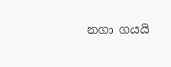නගා ගයයි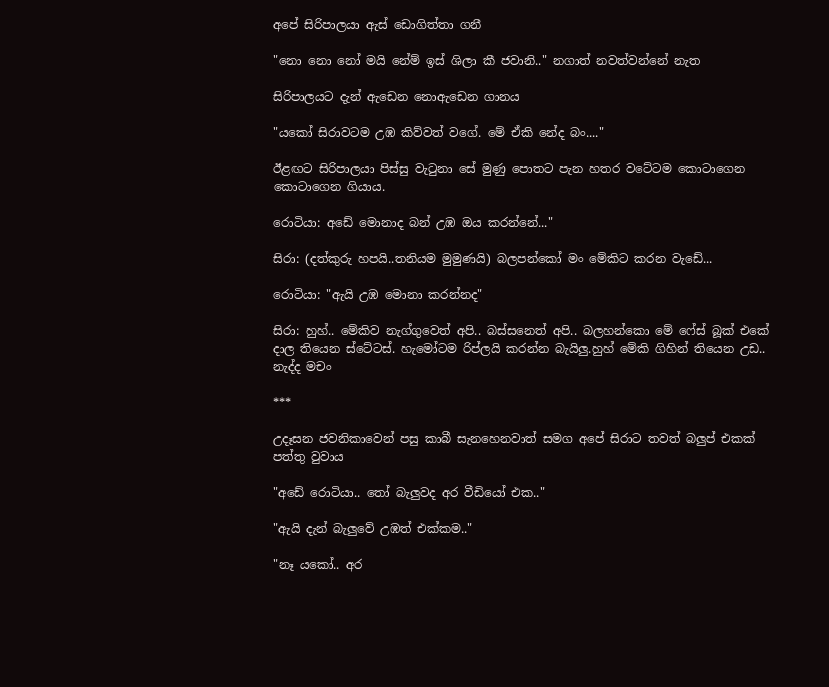අපේ සිරිපාලයා ඇස් ඩොගිත්තා ගනී

"නො නො නෝ මයි නේම් ඉස් ශිලා කී ජවානි.." නගාත් නවත්වන්නේ නැත

සිරිපාලයට දැන් ඇඩෙන නොඇඩෙන ගානය

"යකෝ සිරාවටම උඹ කිව්වත් වගේ. මේ ඒකි නේද බං...."

ඊළඟට සිරිපාලයා පිස්සු වැටුනා සේ මුණු පොතට පැන හතර වටේටම කොටාගෙන කොටාගෙන ගියාය.

රොටියා: අඩේ මොනාද බන් උඹ ඔය කරන්නේ..."

සිරා: (දත්කුරු හපයි..තනියම මුමුණයි) බලපන්කෝ මං මේකිට කරන වැඩේ...

රොටියා: "ඇයි උඹ මොනා කරන්නද"

සිරා: හුහ්.. මේකිව නැග්ගුවෙත් අපි.. බස්සනෙත් අපි.. බලහන්කො මේ ෆේස් බූක් එකේ දාල තියෙන ස්ටේටස්. හැමෝටම රිප්ලයි කරන්න බැයිලු.හුහ් මේකි ගිහින් තියෙන උඩ.. නැද්ද මචං

***

උදෑසන ජවනිකාවෙන් පසු කාබී සැනහෙනවාත් සමග අපේ සිරාට තවත් බලුප් එකක් පත්තු වුවාය

"අඩේ රොටියා.. තෝ බැලුවද අර වීඩියෝ එක.."

"ඇයි දැන් බැලුවේ උඹත් එක්කම.."

"නෑ යකෝ.. අර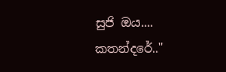සුජි ඔය.... කතන්දරේ.."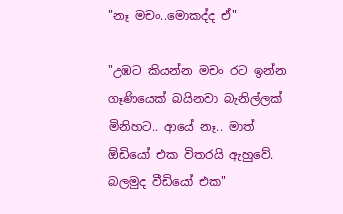"නෑ මචං..මොකද්ද ඒ"

"උඹට කියන්න මචං රට ඉන්න ගෑණියෙක් බයිනවා බැනිල්ලක් මිනිහට.. ආයේ නෑ.. මාත් ඕඩියෝ එක විතරයි ඇහුවේ. බලමුද වීඩියෝ එක"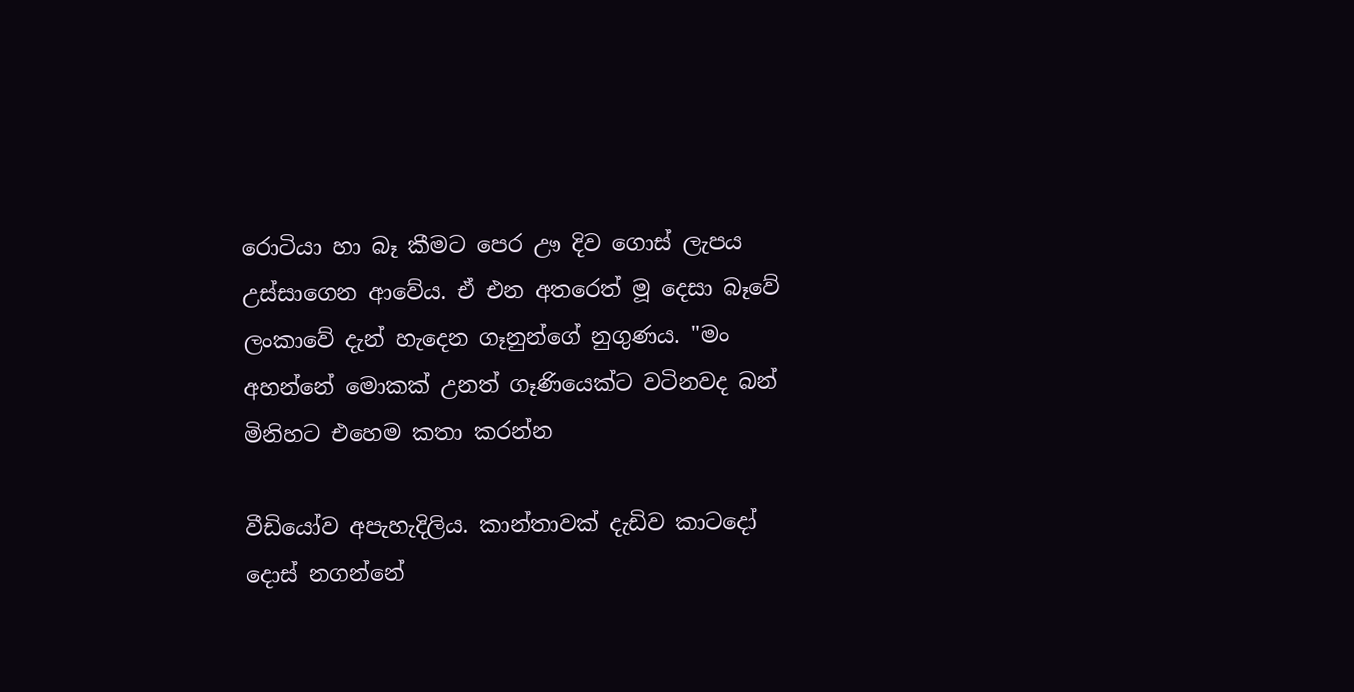රොටියා හා බෑ කීමට පෙර ඌ දිව ගොස් ලැපය උස්සාගෙන ආවේය. ඒ එන අතරෙත් මූ දෙසා බෑවේ ලංකාවේ දැන් හැදෙන ගෑනුන්ගේ නුගුණය. "මං අහන්නේ මොකක් උනත් ගෑණියෙක්ට වටිනවද බන් මිනිහට එහෙම කතා කරන්න

වීඩියෝව අපැහැදිලිය. කාන්තාවක් දැඩිව කාටදෝ දොස් නගන්නේ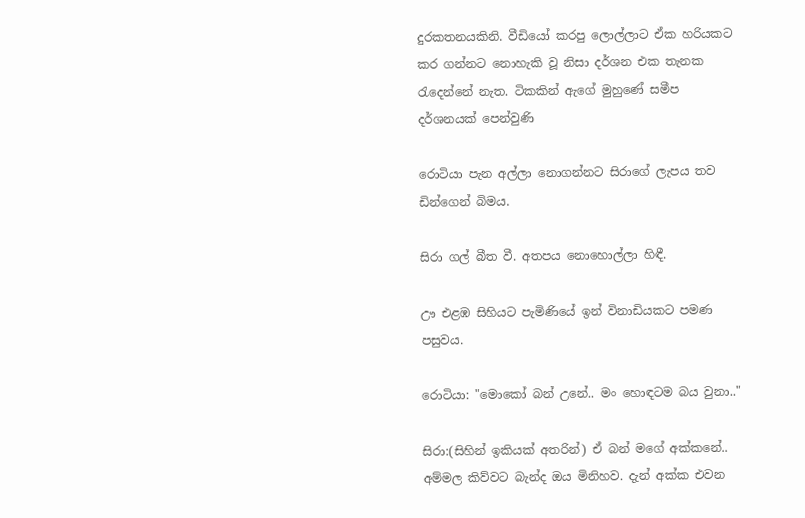දුරකතනයකිනි. වීඩියෝ කරපු ලොල්ලාට ඒක හරියකට කර ගන්නට නොහැකි වූ නිසා දර්ශන එක තැනක රැදෙන්නේ නැත. ටිකකින් ඇගේ මුහුණේ සමීප දර්ශනයක් පෙන්වුණි

රොටියා පැන අල්ලා නොගන්නට සිරාගේ ලැපය තව ඩින්ගෙන් බිමය.

සිරා ගල් බීත වී. අතපය නොහොල්ලා හිඳී.

ඌ එළඹ සිහියට පැමිණියේ ඉන් විනාඩියකට පමණ පසුවය.

රොටියා: "මොකෝ බන් උනේ.. මං හොඳටම බය වුනා.."

සිරා:(සිහින් ඉකියක් අතරින්) ඒ බන් මගේ අක්කනේ.. අම්මල කිව්වට බැන්ද ඔය මිනිහව. දැන් අක්ක එවන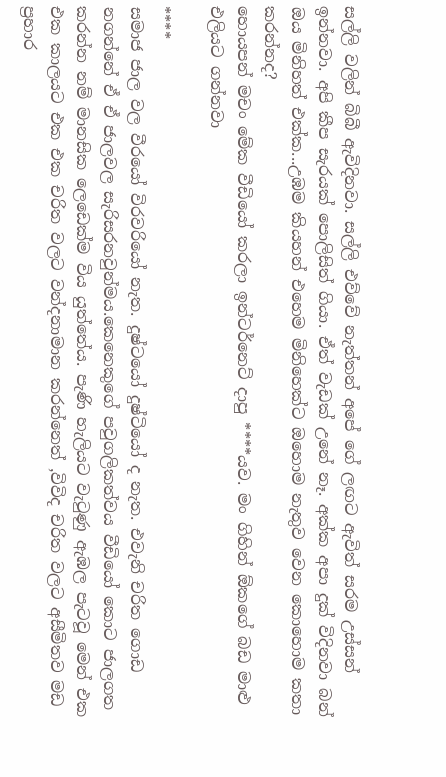සල්ලි වලින් බිබී ඇවිදිනවා. සල්ලි එව්වේ නැත්තන් අපේ ගේ ලඟට ඇවිත් සරම උස්සන් ඉන්නවා. අපි කීප සැරයක් පොලිසිත් ගියා. ඒත් වැඩක් උනේ නෑ. අක්ක අපා දුක් විදිනවා බන් ඔය මිනිහත් එක්ක...උඹම කියහන් එහෙම මිනිහෙක්ට ඔහොම නැතුව වෙන කොහොම කතා කරන්නද?
හොයපන් මචං මේක වීඩියෝ කරලා ඉන්ටර්නෙට් දාපු ****යව. මං ගිහින් ඕකගේ බඩ මාළු එලියට ගන්නවා

****
සමාජ ජාල වල වීරයෝ විරවරියෝ නැත. දුෂ්ටයෝ දුෂ්ටියෝ ද නැත. එවැනි චරිත ගොඩ නගන්නේ ඒ ඒ ජාලවල සැරිසරනවුන්මය.කෙනෙකුගේ පවුගලිකත්වය වීඩියෝ කොට ජාලගත කරන්න නම් මානසික ලෙඩෙක්ම විය යුත්තේය. පැණි හැලියට වැටුණු ඇඹල පැටවූ මෙන් එක එක කාලයට එක එක චරිත වලට වන්දනාමාන කරන්නෙත් ,විවිද චරිත වලට අසීමිතව මඩ ප්‍රහාර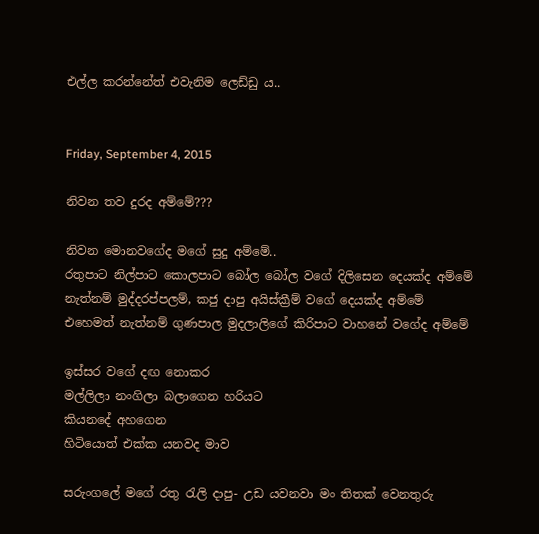එල්ල කරන්නේත් එවැනිම ලෙඩ්ඩු ය..


Friday, September 4, 2015

නිවන තව දුරද අම්මේ???

නිවන මොනවගේද මගේ සුදු අම්මේ..
රතුපාට නිල්පාට කොලපාට බෝල බෝල වගේ දිලිසෙන දෙයක්ද අම්මේ
නැත්නම් මුද්දරප්පලම්, කජු දාපු අයිස්ක්‍රීම් වගේ දෙයක්ද අම්මේ
එහෙමත් නැත්නම් ගුණපාල මුදලාලිගේ කිරිපාට වාහනේ වගේද අම්මේ

ඉස්සර වගේ දඟ නොකර
මල්ලිලා නංගිලා බලාගෙන හරියට
කියනදේ අහගෙන
හිටියොත් එක්ක යනවද මාව

සරුංගලේ මගේ රතු රැලි දාපු- උඩ යවනවා මං තිතක් වෙනතුරු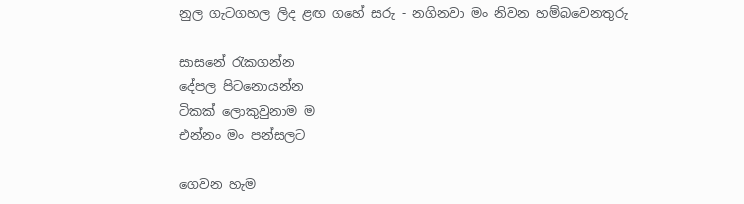නුල ගැටගහල ලිද ළඟ ගහේ සරු - නගිනවා මං නිවන හම්බවෙනතුරු

සාසනේ රැකගන්න
දේපල පිටනොයන්න
ටිකක් ලොකුවුනාම ම
එන්නං මං පන්සලට

ගෙවන හැම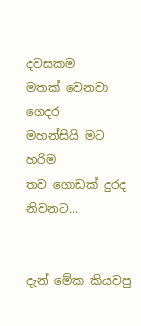දවසකම
මතක් වෙනවා ගෙදර
මහන්සියි මට හරිම
තව ගොඩක් දුරද නිවනට...


දැන් මේක කියවපු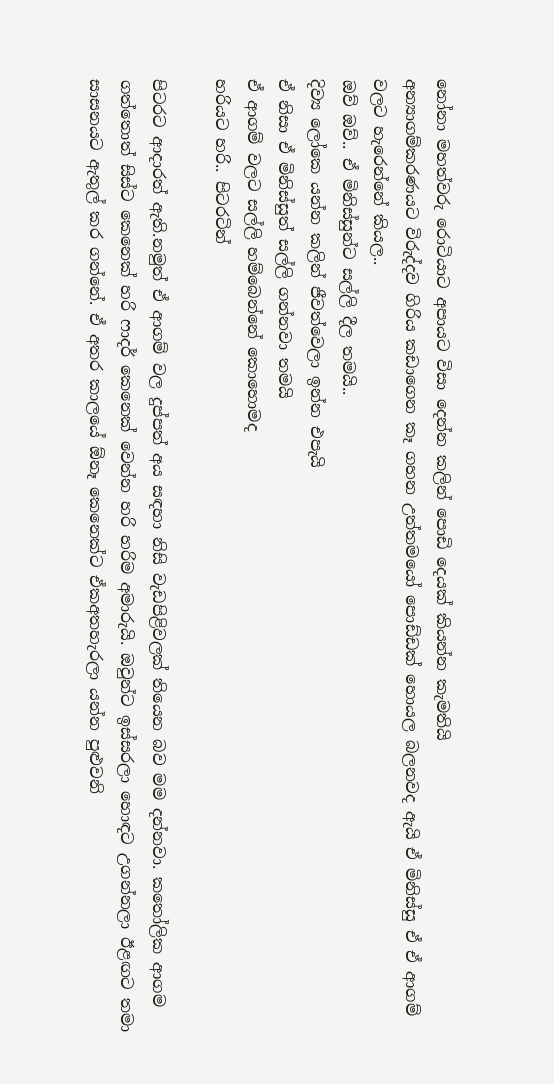නෝනා මහත්වරු රොටියාට අපායට විසා දෙන්න කලින් පොඩි දෙයක් කියන්න කැමතියි
අන්‍යාගම්කරණයට විරුද්දව ගිරිය කඩාගෙන කෑ ගහන උත්තමයෝ පොඩ්ඩක් හොයල බලනවද ඇයි ඒ මිනිස්සු ඒ ඒ ආගම් වලට හැරෙන්නේ කියල..
ඔව් ඔව්.. ඒ මිනිස්සුන්ට සල්ලි දීල තමයි..
දිව්‍ය ලෝකෙ යන්න කලින් ජීවත්වෙලා ඉන්න එපැයි
ඒ නිසා ඒ මිනිස්සුත් සල්ලි ගන්නවා තමයි
ඒ ආගම් වලට සල්ලි හම්බෙන්නේ කොහොමද
හරියට හරි.. පිටරටින්

පිටරට ආදාරත් ඇති.නමුත් ඒ ආගම් වල දුප්පත් අය සඳහා නිසි වැඩපිළිවලක් තියෙන බව මම දන්නවා. කතෝලික ආගම ගත්තොත් සිස්ට කෙනෙක් හරි ෆාදර් කෙනෙක් වෙන්න හරි හරිම අමාරුයි. ඔවුන්ට ඉස්සරලා හොඳට උගන්නලා ඊළඟට තමා සාසනයට ඇතුල් කර ගන්නේ. ඒ අතර කාලයේ ඕනෑ කෙනෙක්ට ඒකඅතහැරලා යන්න පුළුවනි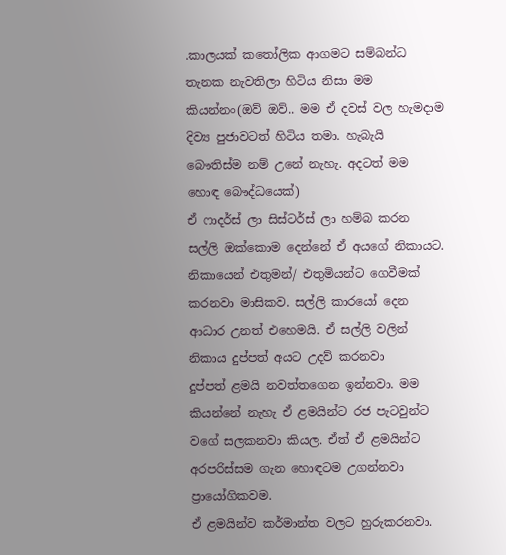.කාලයක් කතෝලික ආගමට සම්බන්ධ තැනක නැවතිලා හිටිය නිසා මම කියන්නං(ඔව් ඔව්.. මම ඒ දවස් වල හැමදාම දිව්‍ය පුජාවටත් හිටිය තමා. හැබැයි බෞතිස්ම නම් උනේ නැහැ. අදටත් මම හොඳ බෞද්ධයෙක්)
ඒ ෆාදර්ස් ලා සිස්ටර්ස් ලා හම්බ කරන සල්ලි ඔක්කොම දෙන්නේ ඒ අයගේ නිකායට. නිකායෙන් එතුමන්/ එතුමියන්ට ගෙවීමක් කරනවා මාසිකව. සල්ලි කාරයෝ දෙන ආධාර උනත් එහෙමයි. ඒ සල්ලි වලින් නිකාය දුප්පත් අයට උදව් කරනවා
දුප්පත් ළමයි නවත්තගෙන ඉන්නවා. මම කියන්නේ නැහැ ඒ ළමයින්ට රජ පැටවුන්ට වගේ සලකනවා කියල. ඒත් ඒ ළමයින්ට අරපරිස්සම ගැන හොඳටම උගන්නවා ප්‍රායෝගිකවම.
ඒ ළමයින්ව කර්මාන්ත වලට හුරුකරනවා.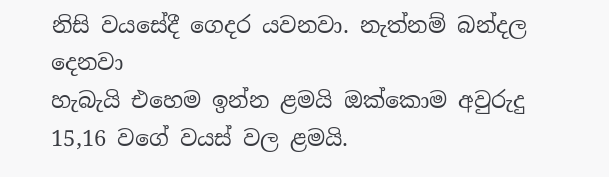නිසි වයසේදී ගෙදර යවනවා. නැත්නම් බන්දල දෙනවා
හැබැයි එහෙම ඉන්න ළමයි ඔක්කොම අවුරුදු 15,16 වගේ වයස් වල ළමයි.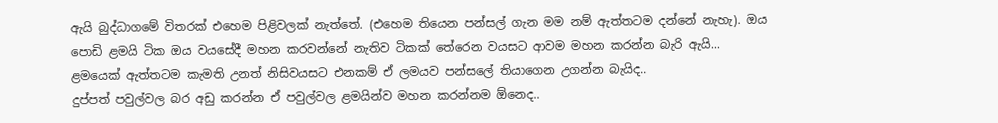ඇයි බුද්ධාගමේ විතරක් එහෙම පිළිවලක් නැත්තේ. (එහෙම තියෙන පන්සල් ගැන මම නම් ඇත්තටම දන්නේ නැහැ). ඔය පොඩි ළමයි ටික ඔය වයසේදී මහන කරවන්නේ නැතිව ටිකක් තේරෙන වයසට ආවම මහන කරන්න බැරි ඇයි...
ළමයෙක් ඇත්තටම කැමති උනත් නිසිවයසට එනකම් ඒ ලමයව පන්සලේ තියාගෙන උගන්න බැයිද..
දුප්පත් පවුල්වල බර අඩු කරන්න ඒ පවුල්වල ළමයින්ව මහන කරන්නම ඕනෙද..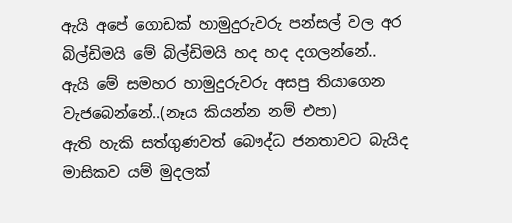ඇයි අපේ ගොඩක් හාමුදුරුවරු පන්සල් වල අර බිල්ඩිමයි මේ බිල්ඩිමයි හද හද දගලන්නේ..
ඇයි මේ සමහර හාමුදුරුවරු අසපු තියාගෙන වැජබෙන්නේ..(නෑය කියන්න නම් එපා)
ඇති හැකි සත්ගුණවත් බෞද්ධ ජනතාවට බැයිද මාසිකව යම් මුදලක්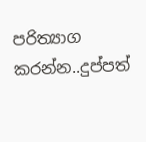පරිත්‍යාග කරන්න..දුප්පත්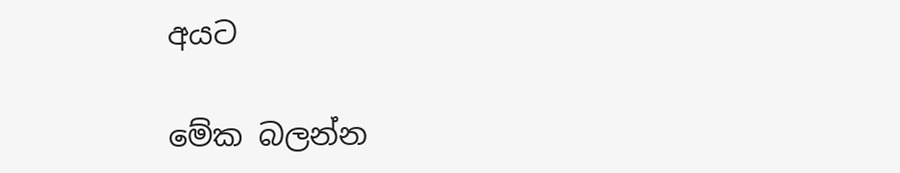අයට

මේක බලන්න